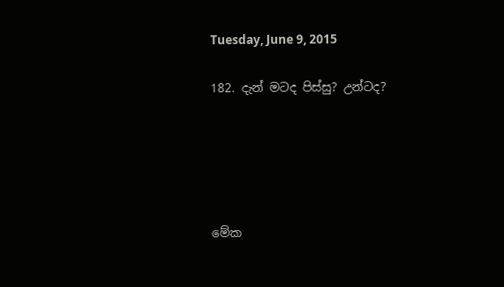Tuesday, June 9, 2015

182. දැන් මටද පිස්සු? උන්ටද?





මේක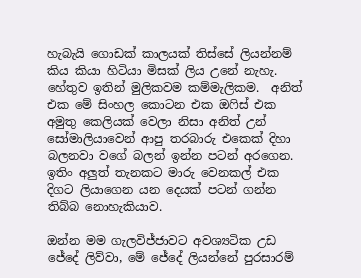හැබැයි ගොඩක් කාලයක් තිස්සේ ලියන්නම් කිය කියා හිටියා මිසක් ලිය උනේ නැහැ. හේතුව ඉතින් මුලිකවම කම්මැලිකම.  අනිත් එක මේ සිංහල කොටන එක ඔෆිස් එක අමුතු කෙලියක් වෙලා නිසා අනිත් උන් සෝමාලියාවෙන් ආපු තරබාරු එකෙක් දිහා බලනවා වගේ බලන් ඉන්න පටන් අරගෙන. ඉතිං අලුත් තැනකට මාරු වෙනකල් එක දිගට ලියාගෙන යන දෙයක් පටන් ගන්න තිබ්බ නොහැකියාව.

ඔන්න මම ගැලවිජ්ජාවට අවශ්‍යටික උඩ ජේදේ ලිව්වා, මේ ජේදේ ලියන්නේ පුරසාරම්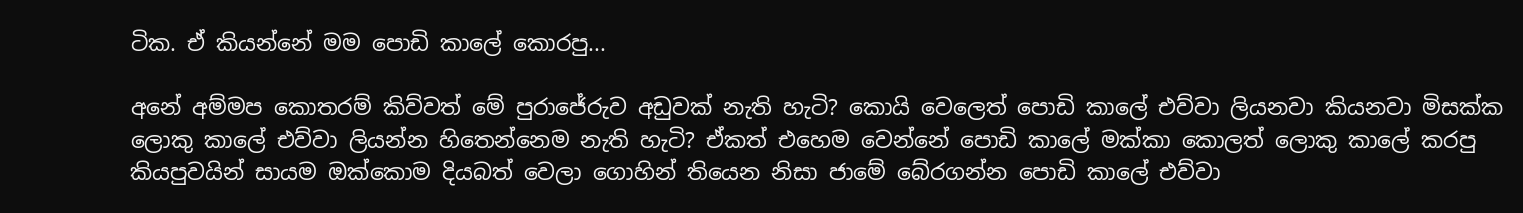ටික. ඒ කියන්නේ මම පොඩි කාලේ කොරපු...

අනේ අම්මප කොතරම් කිව්වත් මේ පුරාජේරුව අඩුවක් නැති හැටි? කොයි වෙලෙත් පොඩි කාලේ එව්වා ලියනවා කියනවා මිසක්ක ලොකු කාලේ එව්වා ලියන්න හිතෙන්නෙම නැති හැටි? ඒකත් එහෙම වෙන්නේ පොඩි කාලේ මක්කා කොලත් ලොකු කාලේ කරපු කියපුවයින් සායම ඔක්කොම දියබත් වෙලා ගොහින් තියෙන නිසා ජාමේ බේරගන්න පොඩි කාලේ එව්වා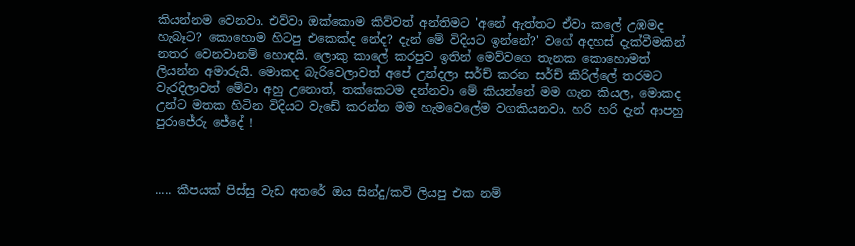කියන්නම වෙනවා. එව්වා ඔක්කොම කිව්වත් අන්තිමට 'අනේ ඇත්තට ඒවා කලේ උඹමද හැබෑට? කොහොම හිටපු එකෙක්ද නේද? දැන් මේ විදියට ඉන්නේ?' වගේ අදහස් දැක්වීමකින් නතර වෙනවානම් හොඳයි. ලොකු කාලේ කරපුව ඉතින් මෙව්වගෙ තැනක කොහොමත් ලියන්න අමාරුයි. මොකද බැරිවෙලාවත් අපේ උන්දලා සර්ච් කරන සර්ච් කිරිල්ලේ තරමට වැරදිලාවත් මේවා අහු උනොත්, තක්කෙටම දන්නවා මේ කියන්නේ මම ගැන කියල, මොකද උන්ට මතක හිටින විදියට වැඩේ කරන්න මම හැමවෙලේම වගකියනවා. හරි හරි දැන් ආපහු පුරාජේරු ජේදේ !



..... කීපයක් පිස්සු වැඩ අතරේ ඔය සින්දු/කවි ලියපු එක නම්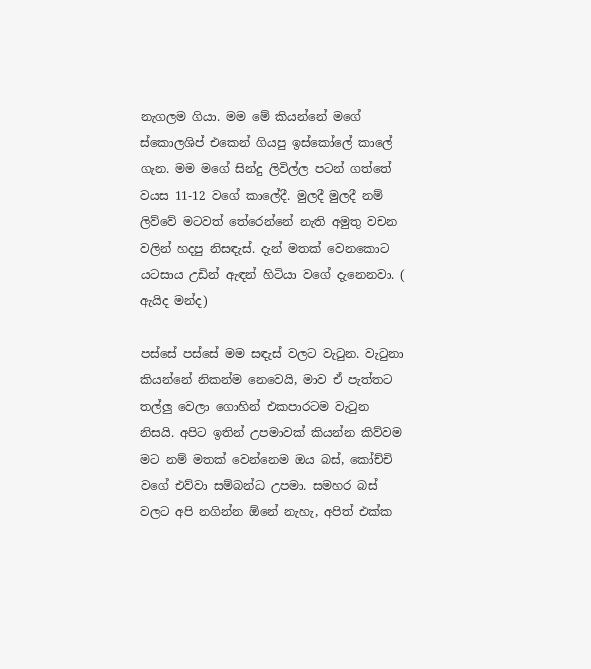නැගලම ගියා. මම මේ කියන්නේ මගේ ස්කොලශිප් එකෙන් ගියපු ඉස්කෝලේ කාලේ ගැන. මම මගේ සින්දු ලිවිල්ල පටන් ගත්තේ වයස 11-12 වගේ කාලේදී. මුලදී මුලදී නම් ලිව්වේ මටවත් තේරෙන්නේ නැති අමුතු වචන වලින් හදපු නිසඳැස්. දැන් මතක් වෙනකොට යටසාය උඩින් ඇඳන් හිටියා වගේ දැනෙනවා. ( ඇයිද මන්ද)

පස්සේ පස්සේ මම සඳැස් වලට වැටුන. වැටුනා කියන්නේ නිකන්ම නෙවෙයි, මාව ඒ පැත්තට තල්ලු වෙලා ගොහින් එකපාරටම වැටුන නිසයි. අපිට ඉතින් උපමාවක් කියන්න කිව්වම මට නම් මතක් වෙන්නෙම ඔය බස්, කෝච්චි වගේ එව්වා සම්බන්ධ උපමා. සමහර බස් වලට අපි නගින්න ඕනේ නැහැ, අපිත් එක්ක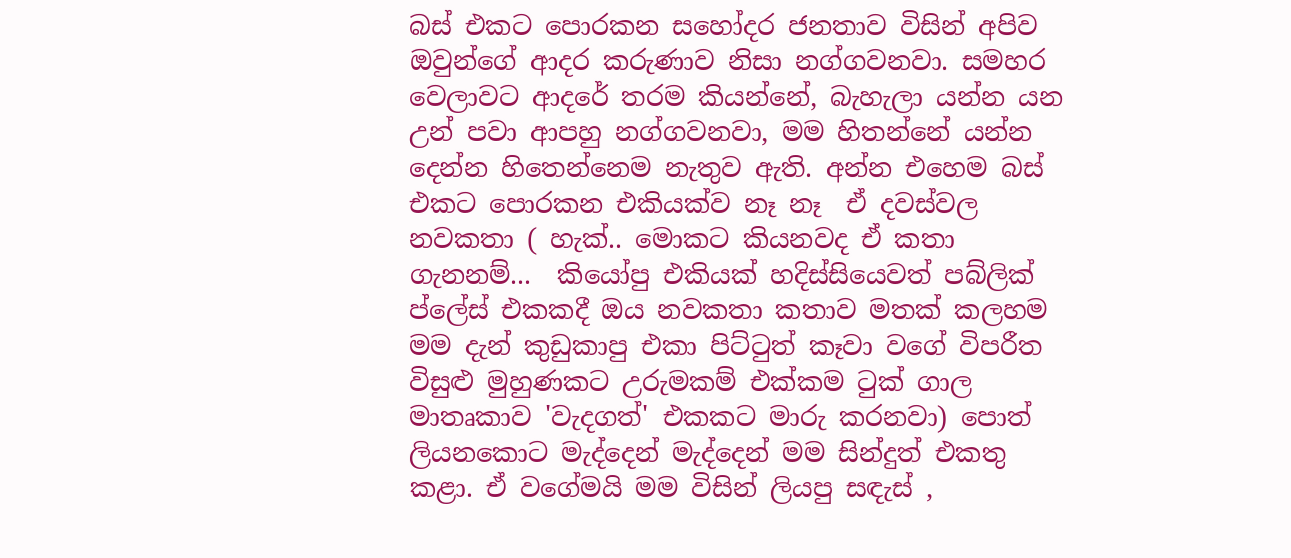බස් එකට පොරකන සහෝදර ජනතාව විසින් අපිව ඔවුන්ගේ ආදර කරුණාව නිසා නග්ගවනවා. සමහර වෙලාවට ආදරේ තරම කියන්නේ, බැහැලා යන්න යන උන් පවා ආපහු නග්ගවනවා, මම හිතන්නේ යන්න දෙන්න හිතෙන්නෙම නැතුව ඇති. අන්න එහෙම බස් එකට පොරකන එකියක්ව නෑ නෑ  ඒ දවස්වල නවකතා ( හැක්.. මොකට කියනවද ඒ කතා ගැනනම්...  කියෝපු එකියක් හදිස්සියෙවත් පබ්ලික් ප්ලේස් එකකදී ඔය නවකතා කතාව මතක් කලහම මම දැන් කුඩුකාපු එකා පිට්ටුත් කෑවා වගේ විපරීත විසුළු මුහුණකට උරුමකම් එක්කම ටුක් ගාල මාතෘකාව 'වැදගත්' එකකට මාරු කරනවා) පොත් ලියනකොට මැද්දෙන් මැද්දෙන් මම සින්දුත් එකතු කළා. ඒ වගේමයි මම විසින් ලියපු සඳැස් ,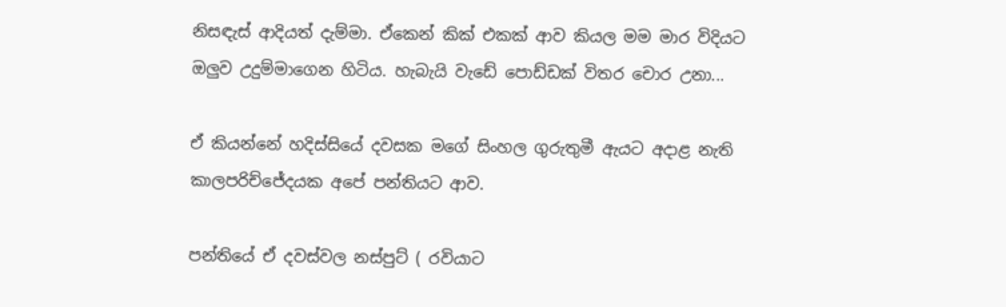නිසඳැස් ආදියත් දැම්මා. ඒකෙන් කික් එකක් ආව කියල මම මාර විදියට ඔලුව උදුම්මාගෙන හිටිය. හැබැයි වැඩේ පොඩ්ඩක් විතර චොර උනා...

ඒ කියන්නේ හදිස්සියේ දවසක මගේ සිංහල ගුරුතුමී ඇයට අදාළ නැති කාලපරිච්ජේදයක අපේ පන්තියට ආව.

පන්තියේ ඒ දවස්වල නස්පුට් ( රවියාට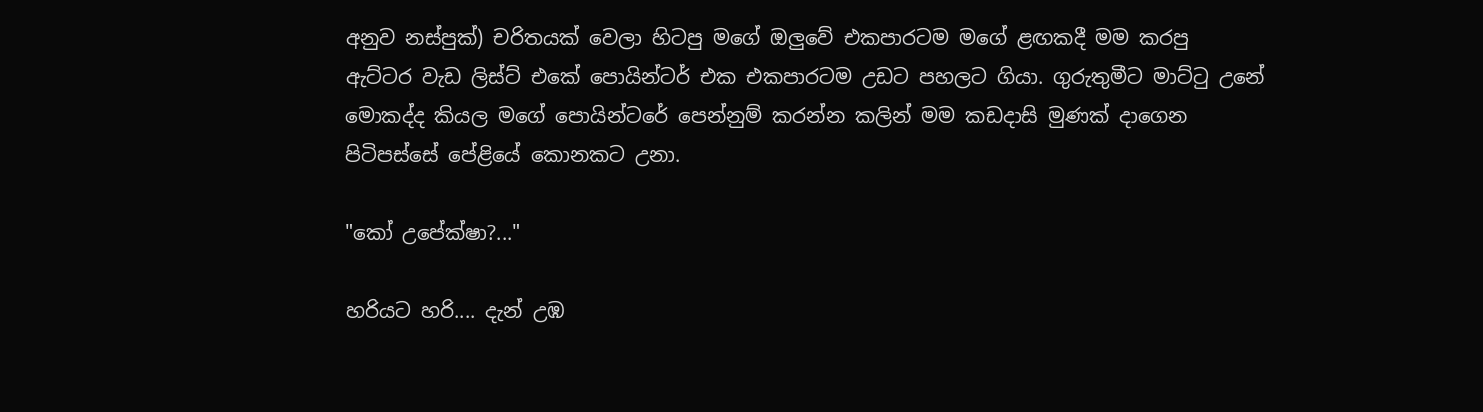අනුව නස්පුක්) චරිතයක් වෙලා හිටපු මගේ ඔලුවේ එකපාරටම මගේ ළඟකදී මම කරපු ඇට්ටර වැඩ ලිස්ට් එකේ පොයින්ටර් එක එකපාරටම උඩට පහලට ගියා. ගුරුතුමීට මාට්ටු උනේ මොකද්ද කියල මගේ පොයින්ටරේ පෙන්නුම් කරන්න කලින් මම කඩදාසි මුණක් දාගෙන පිටිපස්සේ පේළියේ කොනකට උනා.

"කෝ උපේක්ෂා?..."

හරියට හරි.... දැන් උඹ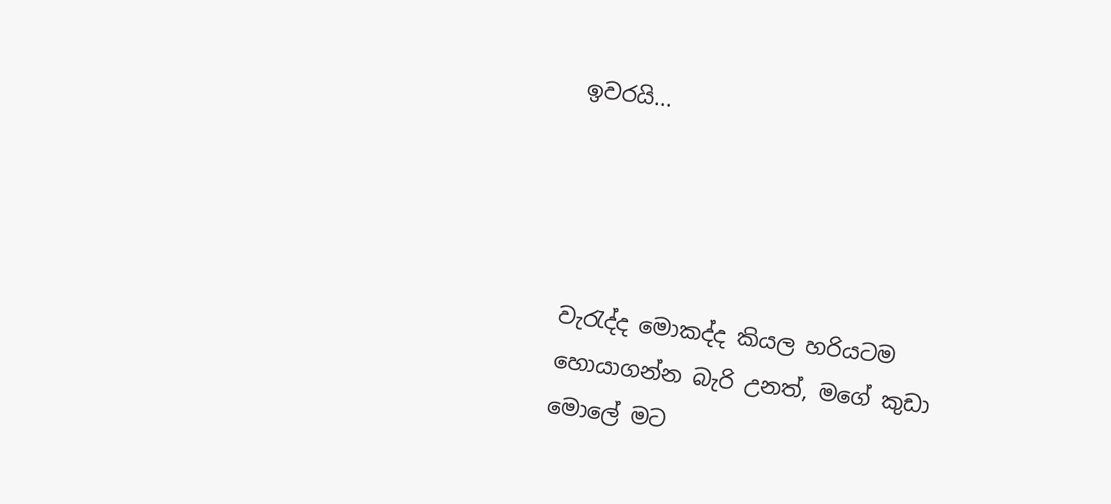ඉවරයි...




වැරැද්ද මොකද්ද කියල හරියටම හොයාගන්න බැරි උනත්, මගේ කුඩා මොලේ මට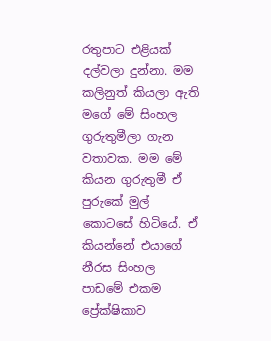රතුපාට එළියක් දල්වලා දුන්නා. මම කලිනුත් කියලා ඇති මගේ මේ සිංහල ගුරුතුමීලා ගැන වතාවක. මම මේ කියන ගුරුතුමී ඒ පුරුකේ මුල් කොටසේ හිටියේ. ඒ කියන්නේ එයාගේ නීරස සිංහල පාඩමේ එකම ප්‍රේක්ෂිකාව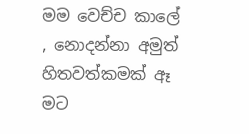මම වෙච්ච කාලේ , නොදන්නා අමුත් හිතවත්කමක් ඈ මට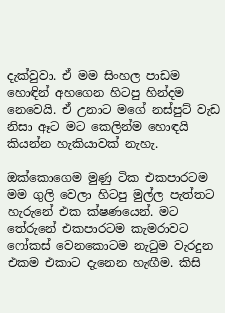දැක්වුවා. ඒ මම සිංහල පාඩම හොඳින් අහගෙන හිටපු හින්දම නෙවෙයි. ඒ උනාට මගේ නස්පුට් වැඩ නිසා ඈට මට කෙලින්ම හොඳයි කියන්න හැකියාවක් නැහැ.

ඔක්කොගෙම මුණු ටික එකපාරටම මම ගුලි වෙලා හිටපු මුල්ල පැත්තට හැරුනේ එක ක්ෂණයෙන්. මට තේරුනේ එකපාරටම කැමරාවට ෆෝකස් වෙනකොටම නැටුම වැරදුන එකම එකාට දැනෙන හැඟීම. කිසි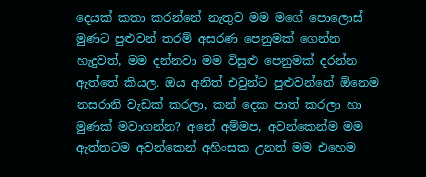දෙයක් කතා කරන්නේ නැතුව මම මගේ පොලොස් මුණට පුළුවන් තරම් අසරණ පෙනුමක් ගෙන්න හැදුවත්, මම දන්නවා මම විසුළු පෙනුමක් දරන්න ඇත්තේ කියල. ඔය අනිත් එවුන්ට පුළුවන්නේ ඕනෙම නසරානි වැඩක් කරලා, කන් දෙක පාත් කරලා හා මුණක් මවාගන්න? අනේ අම්මප, අවන්කෙන්ම මම ඇත්තටම අවන්කෙන් අහිංසක උනත් මම එහෙම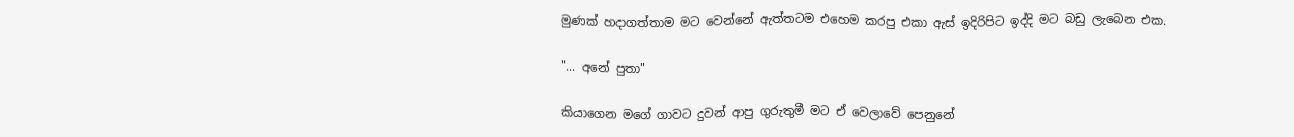මුණක් හදාගත්තාම මට වෙන්නේ ඇත්තටම එහෙම කරපු එකා ඇස් ඉදිරිපිට ඉද්දි මට බඩු ලැබෙන එක.

"... අනේ පුතා"

කියාගෙන මගේ ගාවට දුවන් ආපු ගුරුතුමී මට ඒ වෙලාවේ පෙනුනේ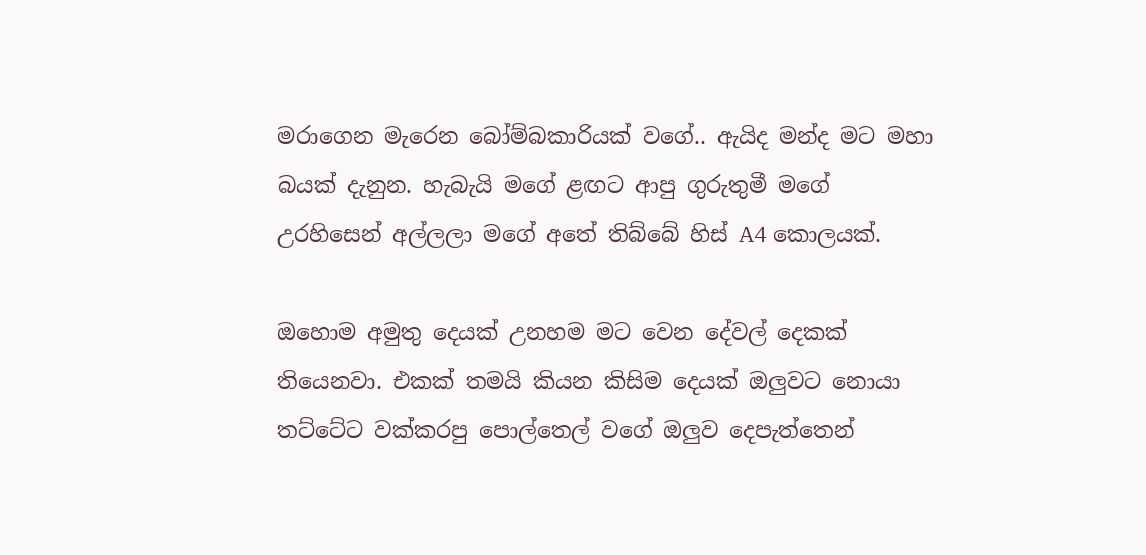මරාගෙන මැරෙන බෝම්බකාරියක් වගේ.. ඇයිද මන්ද මට මහා බයක් දැනුන. හැබැයි මගේ ළඟට ආපු ගුරුතුමී මගේ උරහිසෙන් අල්ලලා මගේ අතේ තිබ්බේ හිස් A4 කොලයක්.

ඔහොම අමුතු දෙයක් උනහම මට වෙන දේවල් දෙකක් තියෙනවා. එකක් තමයි කියන කිසිම දෙයක් ඔලුවට නොයා තට්ටේට වක්කරපු පොල්තෙල් වගේ ඔලුව දෙපැත්තෙන්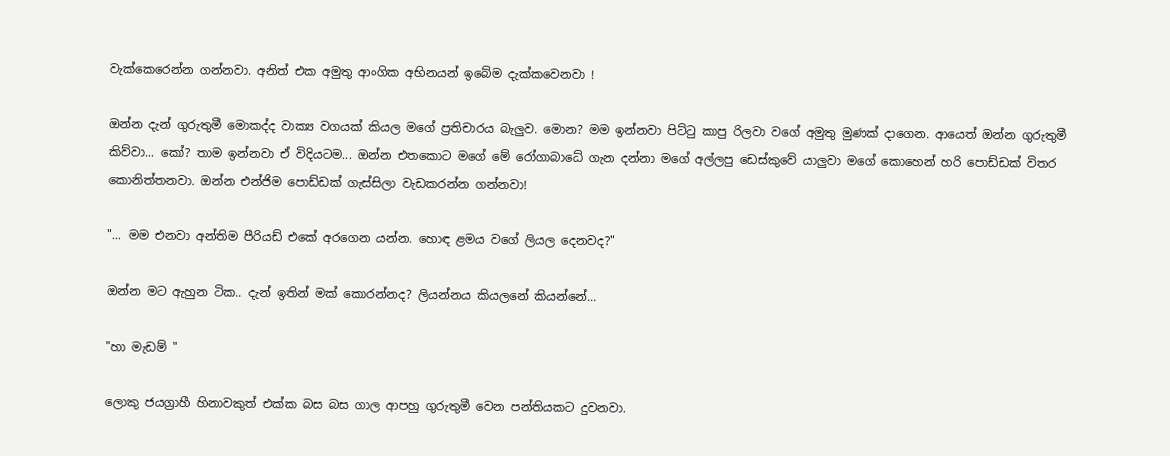වැක්කෙරෙන්න ගන්නවා. අනිත් එක අමුතු ආංගික අභිනයන් ඉබේම දැක්කවෙනවා !

ඔන්න දැන් ගුරුතුමී මොකද්ද වාක්‍ය වගයක් කියල මගේ ප්‍රතිචාරය බැලුව. මොන? මම ඉන්නවා පිට්ටු කාපු රිලවා වගේ අමුතු මුණක් දාගෙන. ආයෙත් ඔන්න ගුරුතුමී කිව්වා... කෝ? තාම ඉන්නවා ඒ විදියටම... ඔන්න එතකොට මගේ මේ රෝගාබාධේ ගැන දන්නා මගේ අල්ලපු ඩෙස්කුවේ යාලුවා මගේ කොහෙන් හරි පොඩ්ඩක් විතර කොනිත්තනවා. ඔන්න එන්ජිම පොඩ්ඩක් ගැස්සිලා වැඩකරන්න ගන්නවා!

"... මම එනවා අන්තිම පීරියඩ් එකේ අරගෙන යන්න. හොඳ ළමය වගේ ලියල දෙනවද?"

ඔන්න මට ඇහුන ටික.. දැන් ඉතින් මක් කොරන්නද? ලියන්නය කියලනේ කියන්නේ...

"හා මැඩම් "

ලොකු ජයග්‍රාහී හිනාවකුත් එක්ක බස බස ගාල ආපහු ගුරුතුමී වෙන පන්තියකට දුවනවා.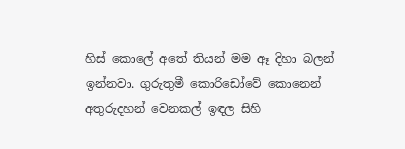හිස් කොලේ අතේ තියන් මම ඈ දිහා බලන් ඉන්නවා. ගුරුතුමී කොරිඩෝවේ කොනෙන් අතුරුදහන් වෙනකල් ඉඳල සිහි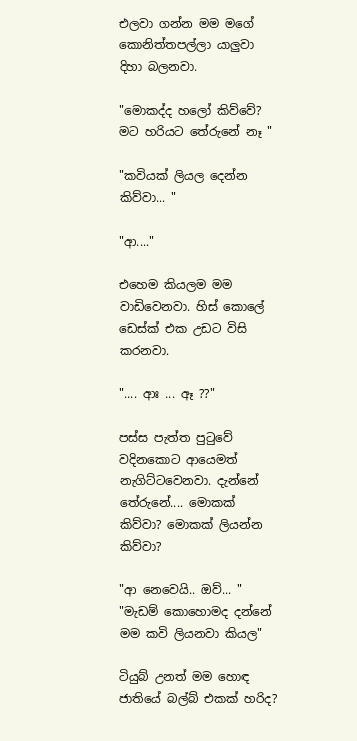එලවා ගන්න මම මගේ කොනිත්තපල්ලා යාලුවා දිහා බලනවා.

"මොකද්ද හලෝ කිව්වේ? මට හරියට තේරුනේ නෑ "

"කවියක් ලියල දෙන්න කිව්වා... "

"ආ...."

එහෙම කියලම මම වාඩිවෙනවා. හිස් කොලේ ඩෙස්ක් එක උඩට විසි කරනවා.

".... ආඃ ... ඈ ??"

පස්ස පැත්ත පුටුවේ වදිනකොට ආයෙමත් නැගිට්ටවෙනවා. දැන්නේ තේරුනේ.... මොකක් කිව්වා? මොකක් ලියන්න කිව්වා?

"ආ නෙවෙයි.. ඔව්... "
"මැඩම් කොහොමද දන්නේ මම කවි ලියනවා කියල"

ටියුබ් උනත් මම හොඳ ජාතියේ බල්බ් එකක් හරිද?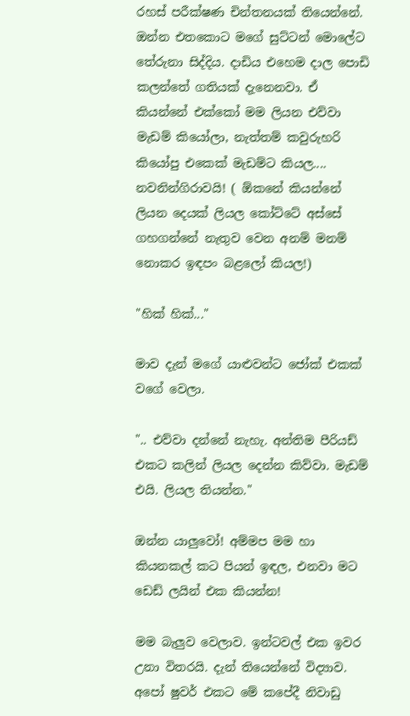රහස් පරීක්ෂණ චින්තනයක් තියෙන්නේ. ඔන්න එතකොට මගේ සුට්ටන් මොලේට තේරුනා සිද්දිය. දාඩිය එහෙම දාල පොඩි කලන්තේ ගතියක් දැනෙනවා. ඒ කියන්නේ එක්කෝ මම ලියන එව්වා මැඩම් කියෝලා, නැත්තම් කවුරුහරි කියෝපු එකෙක් මැඩම්ට කියල.... නවනින්ගිරාවයි! ( ඕකනේ කියන්නේ ලියන දෙයක් ලියල කෝට්ටේ අස්සේ ගහගන්නේ නැතුව වෙන අනම් මනම් නොකර ඉඳපං බළලෝ කියල!)

"හික් හික්..."

මාව දැන් මගේ යාළුවන්ට ජෝක් එකක් වගේ වෙලා.

".. එව්වා දන්නේ නැහැ. අන්තිම පීරියඩ් එකට කලින් ලියල දෙන්න කිව්වා. මැඩම් එයි. ලියල තියන්න."

ඔන්න යාලුවෝ! අම්මප මම හා කියනකල් කට පියන් ඉඳල, එනවා මට ඩෙඩ් ලයින් එක කියන්න!

මම බැලුව වෙලාව. ඉන්ටවල් එක ඉවර උනා විතරයි. දැන් තියෙන්නේ විද්‍යාව. අපෝ ෂුවර් එකට මේ කපේදී නිවාඩු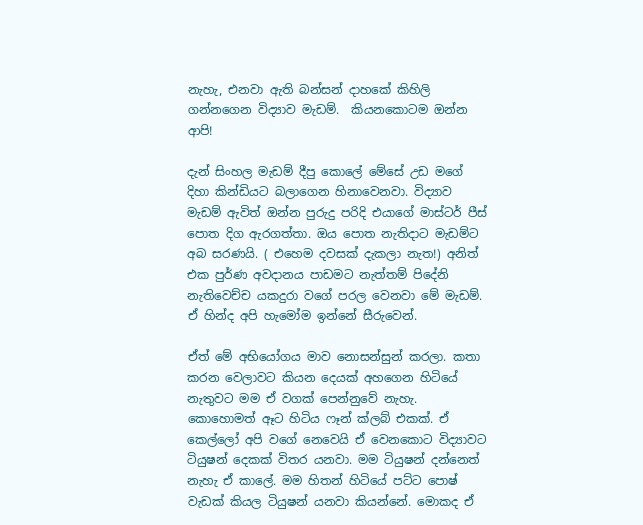නැහැ, එනවා ඇති බන්සන් දාහකේ කිහිලි ගන්නගෙන විද්‍යාව මැඩම්.  කියනකොටම ඔන්න ආපි!

දැන් සිංහල මැඩම් දීපු කොලේ මේසේ උඩ මගේ දිහා කින්ඩියට බලාගෙන හිනාවෙනවා. විද්‍යාව මැඩම් ඇවිත් ඔන්න පුරුදු පරිදි එයාගේ මාස්ටර් පීස් පොත දිග ඇරගත්තා. ඔය පොත නැතිදාට මැඩම්ට අබ සරණයි. ( එහෙම දවසක් දැකලා නැත!) අනිත් එක පුර්ණ අවදානය පාඩමට නැත්තම් පිදේනි නැතිවෙච්ච යකදුරා වගේ පරල වෙනවා මේ මැඩම්. ඒ හින්ද අපි හැමෝම ඉන්නේ සීරුවෙන්.

ඒත් මේ අභියෝගය මාව නොසන්සුන් කරලා. කතා කරන වෙලාවට කියන දෙයක් අහගෙන හිටියේ නැතුවට මම ඒ වගක් පෙන්නුවේ නැහැ. කොහොමත් ඈට හිටිය ෆෑන් ක්ලබ් එකක්. ඒ කෙල්ලෝ අපි වගේ නෙවෙයි ඒ වෙනකොට විද්‍යාවට ටියුෂන් දෙකක් විතර යනවා. මම ටියුෂන් දන්නෙත් නැහැ ඒ කාලේ. මම හිතන් හිටියේ පට්ට පොෂ් වැඩක් කියල ටියුෂන් යනවා කියන්නේ. මොකද ඒ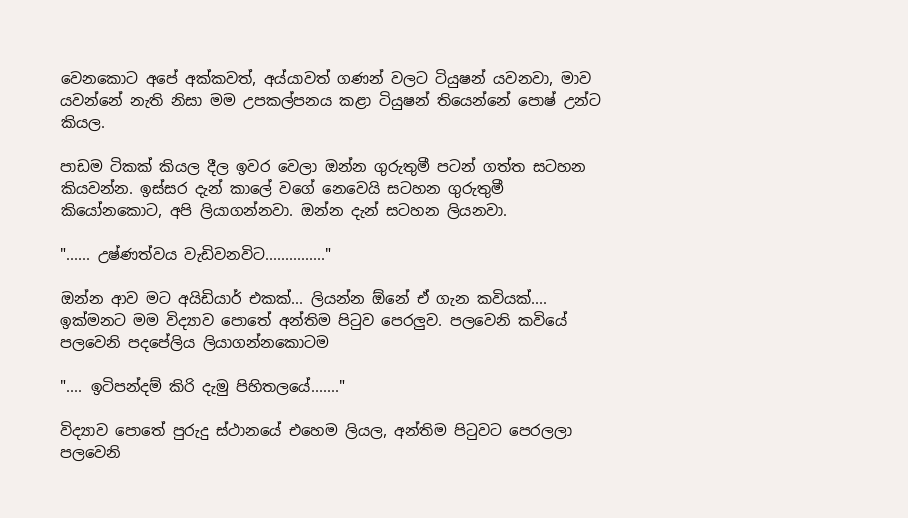වෙනකොට අපේ අක්කවත්, අය්යාවත් ගණන් වලට ටියුෂන් යවනවා, මාව යවන්නේ නැති නිසා මම උපකල්පනය කළා ටියුෂන් තියෙන්නේ පොෂ් උන්ට කියල.

පාඩම ටිකක් කියල දීල ඉවර වෙලා ඔන්න ගුරුතුමී පටන් ගත්ත සටහන කියවන්න. ඉස්සර දැන් කාලේ වගේ නෙවෙයි සටහන ගුරුතුමී කියෝනකොට, අපි ලියාගන්නවා. ඔන්න දැන් සටහන ලියනවා.

"...... උෂ්ණත්වය වැඩිවනවිට..............."

ඔන්න ආව මට අයිඩියාර් එකක්... ලියන්න ඕනේ ඒ ගැන කවියක්.... ඉක්මනට මම විද්‍යාව පොතේ අන්තිම පිටුව පෙරලුව. පලවෙනි කවියේ පලවෙනි පදපේලිය ලියාගන්නකොටම

".... ඉටිපන්දම් කිරි දැමු පිහිතලයේ......."

විද්‍යාව පොතේ පුරුදු ස්ථානයේ එහෙම ලියල, අන්තිම පිටුවට පෙරලලා පලවෙනි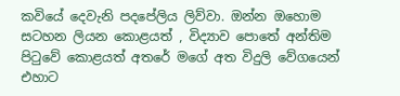කවියේ දෙවැනි පදපේලිය ලිව්වා. ඔන්න ඔහොම සටහන ලියන කොළයත් , විද්‍යාව පොතේ අන්තිම පිටුවේ කොළයත් අතරේ මගේ අත විදුලි වේගයෙන් එහාට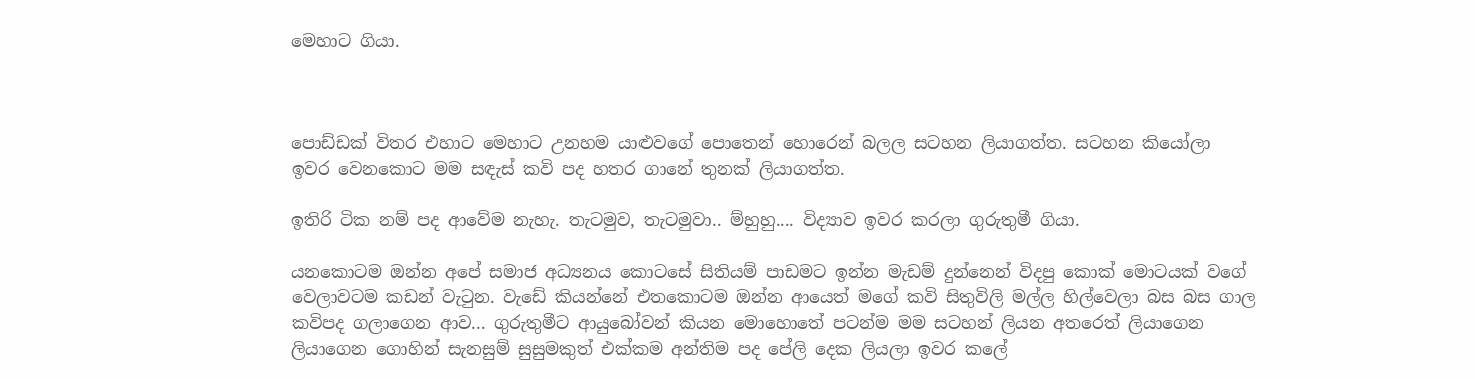මෙහාට ගියා.



පොඩ්ඩක් විතර එහාට මෙහාට උනහම යාළුවගේ පොතෙන් හොරෙන් බලල සටහන ලියාගත්ත. සටහන කියෝලා ඉවර වෙනකොට මම සඳැස් කවි පද හතර ගානේ තුනක් ලියාගත්ත.

ඉතිරි ටික නම් පද ආවේම නැහැ. තැටමුව, තැටමුවා.. ම්හුහු.... විද්‍යාව ඉවර කරලා ගුරුතුමී ගියා.

යනකොටම ඔන්න අපේ සමාජ අධ්‍යනය කොටසේ සිතියම් පාඩමට ඉන්න මැඩම් දුන්නෙන් විදපු කොක් මොටයක් වගේ වෙලාවටම කඩන් වැටුන. වැඩේ කියන්නේ එතකොටම ඔන්න ආයෙත් මගේ කවි සිතුවිලි මල්ල හිල්වෙලා බස බස ගාල කවිපද ගලාගෙන ආව... ගුරුතුමීට ආයුබෝවන් කියන මොහොතේ පටන්ම මම සටහන් ලියන අතරෙත් ලියාගෙන ලියාගෙන ගොහින් සැනසුම් සුසුමකුත් එක්කම අන්තිම පද පේලි දෙක ලියලා ඉවර කලේ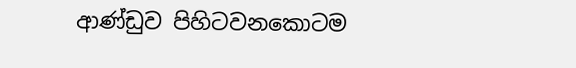ආණ්ඩුව පිහිටවනකොටම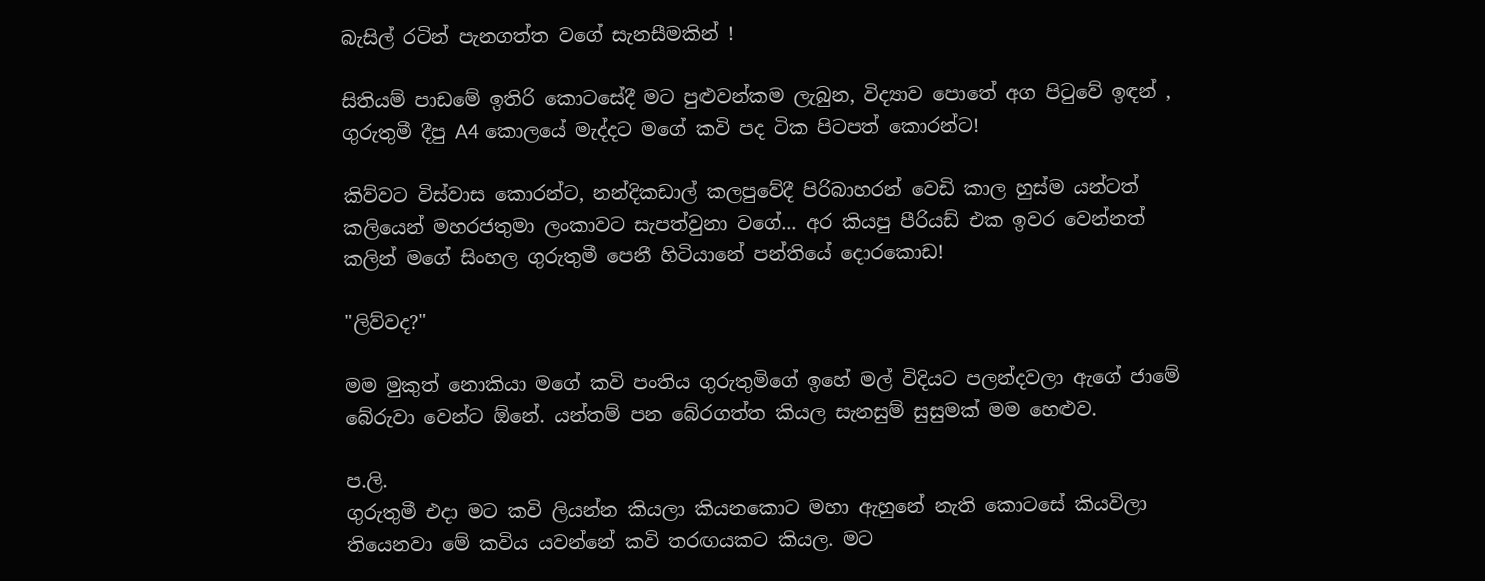බැසිල් රටින් පැනගත්ත වගේ සැනසීමකින් !

සිතියම් පාඩමේ ඉතිරි කොටසේදී මට පුළුවන්කම ලැබුන, විද්‍යාව පොතේ අග පිටුවේ ඉඳන් , ගුරුතුමී දීපු A4 කොලයේ මැද්දට මගේ කවි පද ටික පිටපත් කොරන්ට!

කිව්වට විස්වාස කොරන්ට, නන්දිකඩාල් කලපුවේදී පිරිබාහරන් වෙඩි කාල හුස්ම යන්ටත් කලියෙන් මහරජතුමා ලංකාවට සැපත්වුනා වගේ... අර කියපු පීරියඩ් එක ඉවර වෙන්නත් කලින් මගේ සිංහල ගුරුතුමී පෙනී හිටියානේ පන්තියේ දොරකොඩ!

"ලිව්වද?"

මම මුකුත් නොකියා මගේ කවි පංතිය ගුරුතුමිගේ ඉහේ මල් විදියට පලන්දවලා ඇගේ ජාමේ බේරුවා වෙන්ට ඕනේ. යන්තම් පන බේරගත්ත කියල සැනසුම් සුසුමක් මම හෙළුව.

ප.ලි.
ගුරුතුමී එදා මට කවි ලියන්න කියලා කියනකොට මහා ඇහුනේ නැති කොටසේ කියවිලා තියෙනවා මේ කවිය යවන්නේ කවි තරඟයකට කියල. මට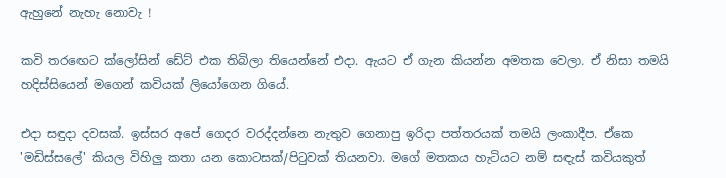ඇහුනේ නැහැ නොවැ !

කවි තරඟෙට ක්ලෝසින් ඩේට් එක තිබිලා තියෙන්නේ එදා. ඇයට ඒ ගැන කියන්න අමතක වෙලා. ඒ නිසා තමයි හදිස්සියෙන් මගෙන් කවියක් ලියෝගෙන ගියේ.

එදා සඳුදා දවසක්. ඉස්සර අපේ ගෙදර වරද්දන්නෙ නැතුව ගෙනාපු ඉරිදා පත්තරයක් තමයි ලංකාදීප. ඒකෙ 'මඩිස්සලේ' කියල විහිලු කතා යන කොටසක්/පිටුවක් තියනවා. මගේ මතකය හැටියට නම් සඳැස් කවියකුත්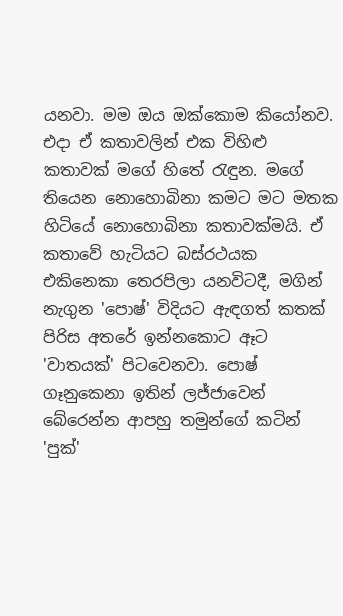යනවා. මම ඔය ඔක්කොම කියෝනව. එදා ඒ කතාවලින් එක විහිළු කතාවක් මගේ හිතේ රැඳුන. මගේ තියෙන නොහොබිනා කමට මට මතක හිටියේ නොහොබිනා කතාවක්මයි. ඒ කතාවේ හැටියට බස්රථයක එකිනෙකා තෙරපිලා යනවිටදී, මගින් නැගුන 'පොෂ්' විදියට ඇඳගත් කතක් පිරිස අතරේ ඉන්නකොට ඈට 'වාතයක්' පිටවෙනවා. පොෂ් ගෑනුකෙනා ඉතින් ලජ්ජාවෙන් බේරෙන්න ආපහු තමුන්ගේ කටින් 'පුක්'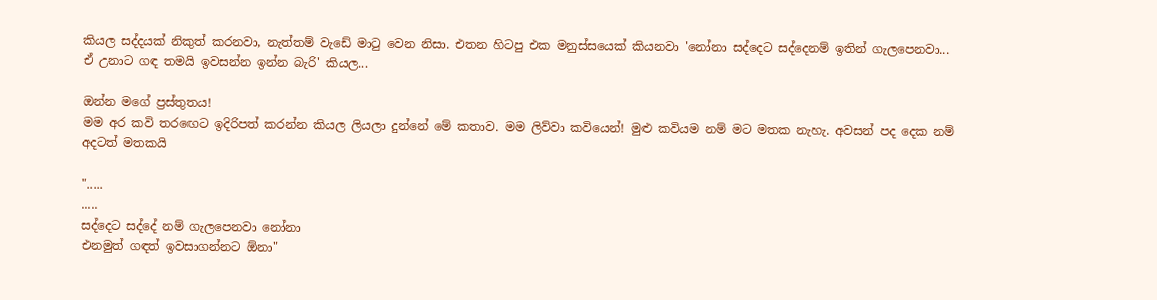කියල සද්දයක් නිකුත් කරනවා, නැත්තම් වැඩේ මාටු වෙන නිසා. එතන හිටපු එක මනුස්සයෙක් කියනවා 'නෝනා සද්දෙට සද්දෙනම් ඉතින් ගැලපෙනවා... ඒ උනාට ගඳ තමයි ඉවසන්න ඉන්න බැරි' කියල...

ඔන්න මගේ ප්‍රස්තුතය!
මම අර කවි තරඟෙට ඉදිරිපත් කරන්න කියල ලියලා දුන්නේ මේ කතාව. මම ලිව්වා කවියෙන්! මුළු කවියම නම් මට මතක නැහැ. අවසන් පද දෙක නම් අදටත් මතකයි

".....
.....
සද්දෙට සද්දේ නම් ගැලපෙනවා නෝනා
එනමුත් ගඳත් ඉවසාගන්නට ඕනා"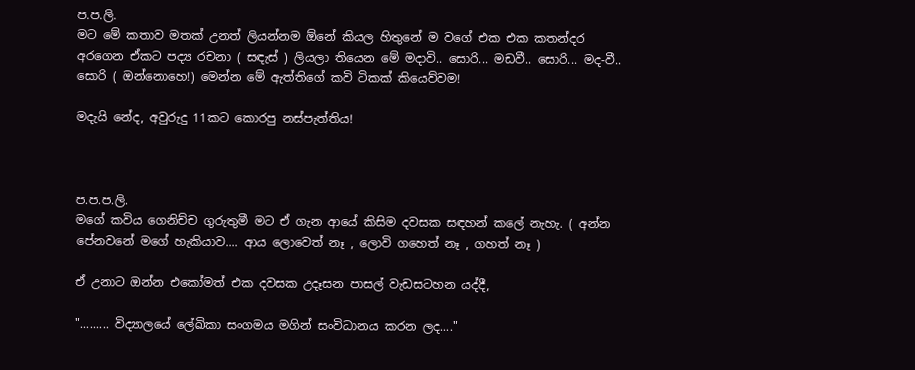ප.ප.ලි.
මට මේ කතාව මතක් උනත් ලියන්නම ඕනේ කියල හිතුනේ ම වගේ එක එක කතන්දර අරගෙන ඒකට පද්‍ය රචනා ( සඳැස් ) ලියලා තියෙන මේ මදාවි.. සොරි... මඩවී.. සොරි... මද-වී.. සොරි ( ඔන්නොහෙ!) මෙන්න මේ ඇත්තිගේ කවි ටිකක් කියෙව්වම!

මදැයි නේද, අවුරුදු 11කට කොරපු නස්පැත්තිය!



ප.ප.ප.ලි.
මගේ කවිය ගෙනිච්ච ගුරුතුමී මට ඒ ගැන ආයේ කිසිම දවසක සඳහන් කලේ නැහැ. ( අන්න පේනවනේ මගේ හැකියාව.... ආය ලොවෙත් නෑ , ලොවි ගහෙත් නෑ , ගහත් නෑ )

ඒ උනාට ඔන්න එකෝමත් එක දවසක උදෑසන පාසල් වැඩසටහන යද්දී,

"......... විද්‍යාලයේ ලේඛිකා සංගමය මගින් සංවිධානය කරන ලද...."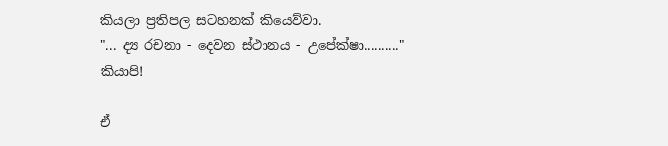කියලා ප්‍රතිපල සටහනක් කියෙව්වා.
"... ද්‍ය රචනා - දෙවන ස්ථානය - උපේක්ෂා.........."
කියාපි!

ඒ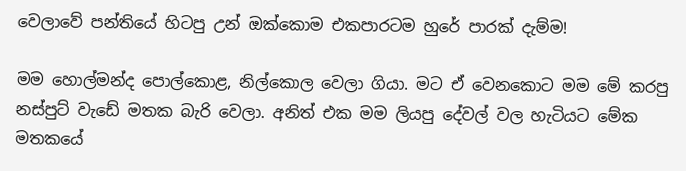වෙලාවේ පන්තියේ හිටපු උන් ඔක්කොම එකපාරටම හුරේ පාරක් දැම්ම!

මම හොල්මන්ද පොල්කොළ, නිල්කොල වෙලා ගියා. මට ඒ වෙනකොට මම මේ කරපු නස්පුට් වැඩේ මතක බැරි වෙලා. අනිත් එක මම ලියපු දේවල් වල හැටියට මේක මතකයේ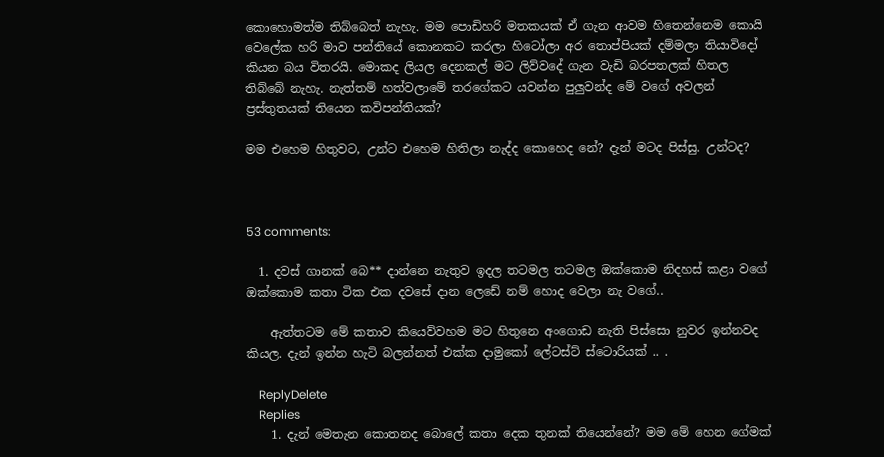කොහොමත්ම තිබ්බෙත් නැහැ. මම පොඩිහරි මතකයක් ඒ ගැන ආවම හිතෙන්නෙම කොයි වෙලේක හරි මාව පන්තියේ කොනකට කරලා හිටෝලා අර තොප්පියක් දම්මලා තියාවිදෝ කියන බය විතරයි. මොකද ලියල දෙනකල් මට ලිව්වදේ ගැන වැඩි බරපතලක් හිතල තිබ්බේ නැහැ. නැත්තම් හත්වලාමේ තරගේකට යවන්න පුලුවන්ද මේ වගේ අවලන් ප්‍රස්තුතයක් තියෙන කවිපන්තියක්?

මම එහෙම හිතුවට, උන්ට එහෙම හිතිලා නැද්ද කොහෙද නේ? දැන් මටද පිස්සු. උන්ටද?



53 comments:

  1. දවස් ගානක් බෙ** දාන්නෙ නැතුව ඉදල තටමල තටමල ඔක්කොම නිදහස් කළා වගේ ඔක්කොම කතා ටික එක දවසේ දාන ලෙඩේ නම් හොද වෙලා නැ වගේ..

    ඇත්තටම මේ කතාව කියෙව්වහම මට හිතුනෙ අංගොඩ නැති පිස්සො නුවර ඉන්නවද කියල. දැන් ඉන්න හැටි බලන්නත් එක්ක දාමුකෝ ලේටස්ට් ස්ටොරියක් .. .

    ReplyDelete
    Replies
    1. දැන් මෙතැන කොතනද බොලේ කතා දෙක තුනක් තියෙන්නේ? මම මේ හෙන ගේමක්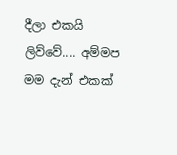දීලා එකයි ලිව්වේ.... අම්මප මම දැන් එකක්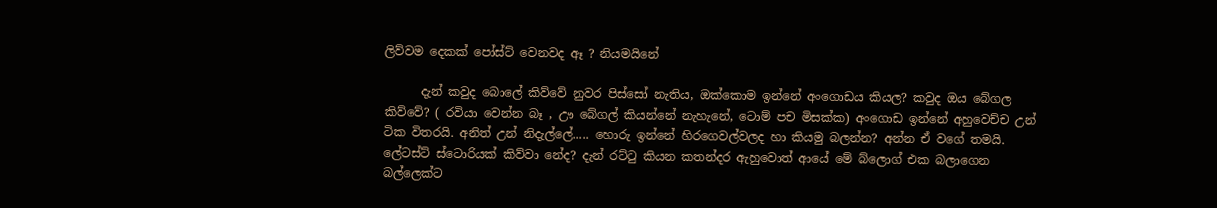ලිව්වම දෙකක් පෝස්ට් වෙනවද ඈ ? නියමයිනේ

      දැන් කවුද බොලේ කිව්වේ නුවර පිස්සෝ නැතිය, ඔක්කොම ඉන්නේ අංගොඩය කියල? කවුද ඔය බේගල කිව්වේ? ( රවියා වෙන්න බෑ , ඌ බේගල් කියන්නේ නැහැනේ, ටොම් පච මිසක්ක) අංගොඩ ඉන්නේ අහුවෙච්ච උන් ටික විතරයි. අනිත් උන් නිදැල්ලේ..... හොරු ඉන්නේ හිරගෙවල්වලද හා කියමු බලන්න? අන්න ඒ වගේ තමයි. ලේටස්ට් ස්ටොරියක් කිව්වා නේද? දැන් රට්ටු කියන කතන්දර ඇහුවොත් ආයේ මේ බ්ලොග් එක බලාගෙන බල්ලෙක්ට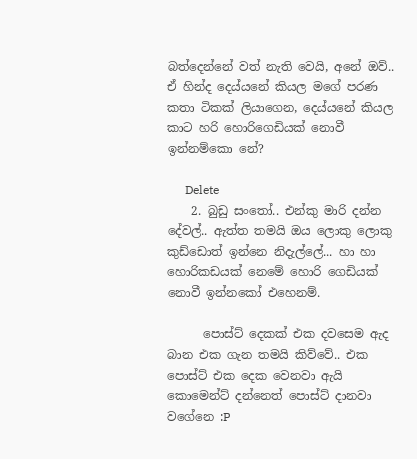බත්දෙන්නේ වත් නැති වෙයි, අනේ ඔව්.. ඒ හින්ද දෙය්යනේ කියල මගේ පරණ කතා ටිකක් ලියාගෙන, දෙය්යනේ කියල කාට හරි හොරිගෙඩියක් නොවී ඉන්නම්කො නේ?

      Delete
    2. බුඩු සංතෝ.. එන්කු මාරි දන්න දේවල්.. ඇත්ත තමයි ඔය ලොකු ලොකු කුඩ්ඩොත් ඉන්නෙ නිදැල්ලේ... හා හා හොරිකඩයක් නෙමේ හොරි ගෙඩියක් නොවී ඉන්නකෝ එහෙනම්.

      පොස්ට් දෙකක් එක දවසෙම ඇද බාන එක ගැන තමයි කිව්වේ.. එක පොස්ට් එක දෙක වෙනවා ඇයි කොමෙන්ට් දන්නෙත් පොස්ට් දානවා වගේනෙ :P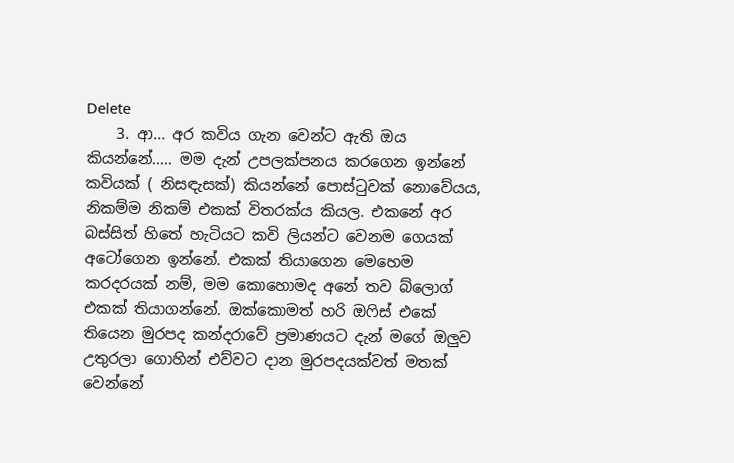Delete
    3. ආ... අර කවිය ගැන වෙන්ට ඇති ඔය කියන්නේ..... මම දැන් උපලක්පනය කරගෙන ඉන්නේ කවියක් ( නිසඳැසක්) කියන්නේ පොස්ටුවක් නොවේයය, නිකම්ම නිකම් එකක් විතරක්ය කියල. එකනේ අර බස්සිත් හිතේ හැටියට කවි ලියන්ට වෙනම ගෙයක් අටෝගෙන ඉන්නේ. එකක් තියාගෙන මෙහෙම කරදරයක් නම්, මම කොහොමද අනේ තව බ්ලොග් එකක් තියාගන්නේ. ඔක්කොමත් හරි ඔෆිස් එකේ තියෙන මුරපද කන්දරාවේ ප්‍රමාණයට දැන් මගේ ඔලුව උතුරලා ගොහින් එව්වට දාන මුරපදයක්වත් මතක් වෙන්නේ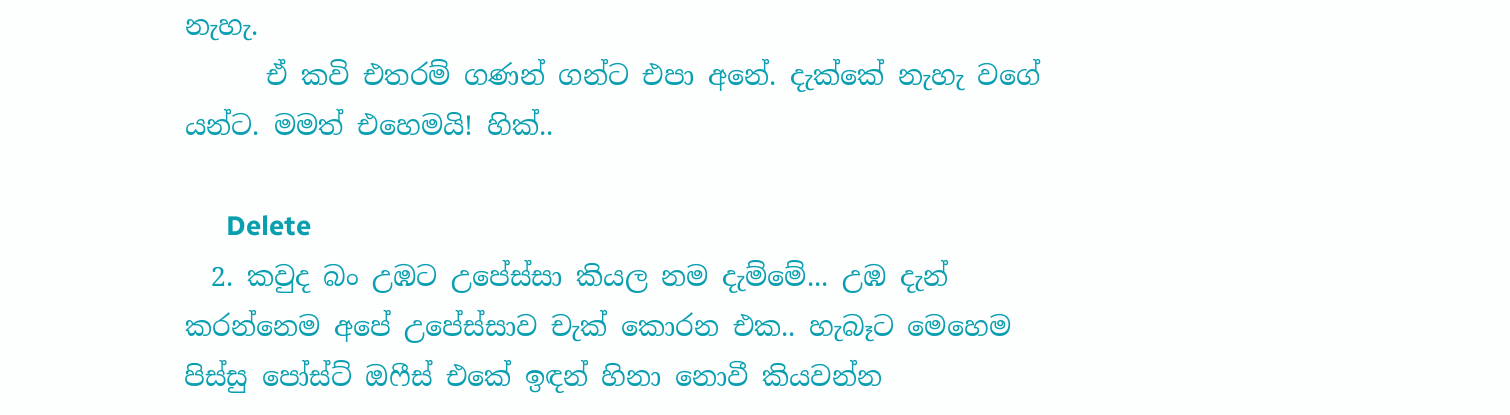නැහැ.
      ඒ කවි එතරම් ගණන් ගන්ට එපා අනේ. දැක්කේ නැහැ වගේ යන්ට. මමත් එහෙමයි! හික්..

      Delete
  2. කවුද බං උඹට උපේස්සා කියල නම දැම්මේ... උඹ දැන් කරන්නෙම අපේ උපේස්සාව චැක් කොරන එක.. හැබෑට මෙහෙම පිස්සු පෝස්ට් ඔෆීස් එකේ ඉඳන් හිනා නොවී කියවන්න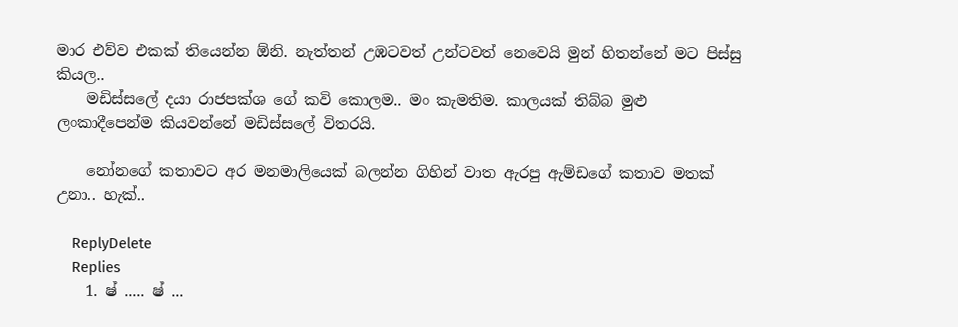මාර එව්ව එකක් තියෙන්න ඕනි. නැත්තන් උඹටවත් උන්ටවත් නෙවෙයි මුන් හිතන්නේ මට පිස්සු කියල..
    මඩිස්සලේ දයා රාජපක්ශ ගේ කවි කොලම.. මං කැමතිම. කාලයක් තිබ්බ මුළු ලංකාදීපෙන්ම කියවන්නේ මඩිස්සලේ විතරයි.

    නෝනගේ කතාවට අර මනමාලියෙක් බලන්න ගිහින් වාත ඇරපු ඇම්ඩගේ කතාව මතක් උනා.. හැක්..

    ReplyDelete
    Replies
    1. ෂ් ..... ෂ් ...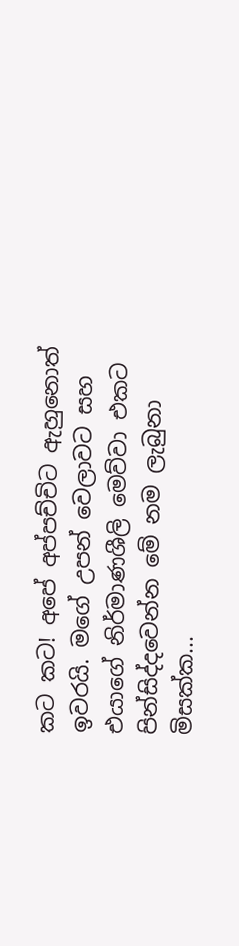කට කට! අපේ අප්පච්චිට ඇහුනොත් ඉවරයි. මගේ උපන් වෙලාවට සහ එයාගේ නිර්මාණශීලි මෙව්වා එකට පින්සිද්දවෙන්න මේ නම ලැබුනා මිසක්ක...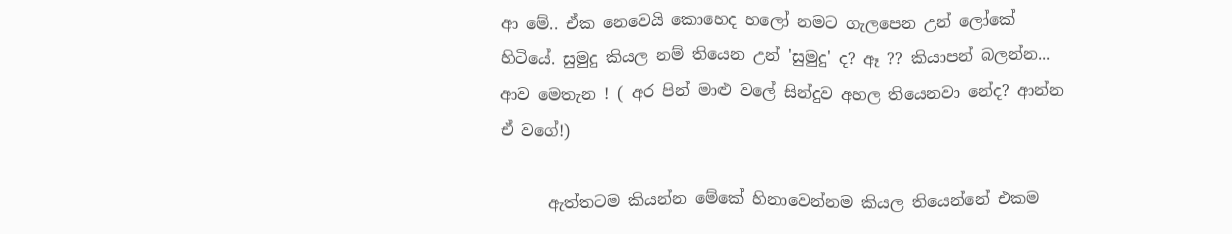ආ මේ.. ඒක නෙවෙයි කොහෙද හලෝ නමට ගැලපෙන උන් ලෝකේ හිටියේ. සුමුදු කියල නම් තියෙන උන් 'සුමුදු' ද? ඈ ?? කියාපන් බලන්න... ආව මෙතැන ! ( අර පින් මාළු වලේ සින්දුව අහල තියෙනවා නේද? ආන්න ඒ වගේ!)

      ඇත්තටම කියන්න මේකේ හිනාවෙන්නම කියල තියෙන්නේ එකම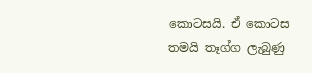කොටසයි. ඒ කොටස තමයි තෑග්ග ලැබුණු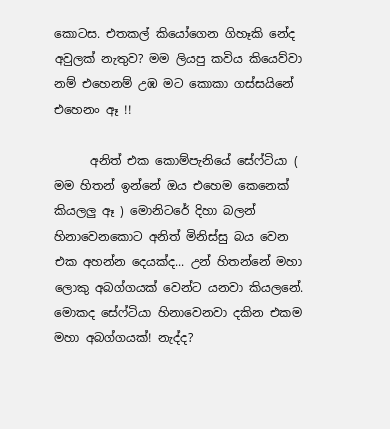කොටස. එතකල් කියෝගෙන ගිහෑකි නේද අවුලක් නැතුව? මම ලියපු කවිය කියෙව්වා නම් එහෙනම් උඹ මට කොකා ගස්සයිනේ එහෙනං ඈ !!

      අනිත් එක කොම්පැනියේ සේෆ්ටියා ( මම හිතන් ඉන්නේ ඔය එහෙම කෙනෙක් කියලලු ඈ ) මොනිටරේ දිහා බලන් හිනාවෙනකොට අනිත් මිනිස්සු බය වෙන එක අහන්න දෙයක්ද... උන් හිතන්නේ මහා ලොකු අබග්ගයක් වෙන්ට යනවා කියලනේ. මොකද සේෆ්ටියා හිනාවෙනවා දකින එකම මහා අබග්ගයක්! නැද්ද?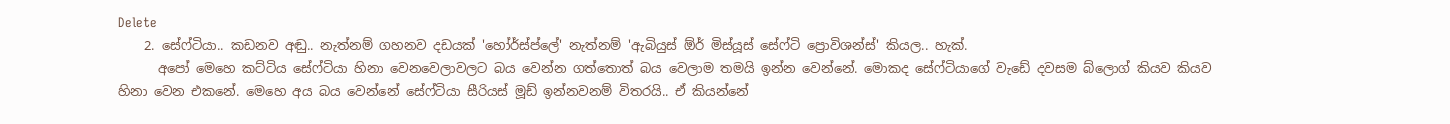Delete
    2. සේෆ්ටියා.. කඩනව අඬු.. නැත්නම් ගහනව දඩයක් 'හෝර්ස්ප්ලේ' නැත්නම් 'ඇබියුස් ඕර් මිස්යූස් සේෆ්ටි ප්‍රොවිශන්ස්' කියල.. හැක්.
      අපෝ මෙහෙ කට්ටිය සේෆ්ටියා හිනා වෙනවෙලාවලට බය වෙන්න ගත්තොත් බය වෙලාම තමයි ඉන්න වෙන්නේ. මොකද සේෆ්ටියාගේ වැඩේ දවසම බ්ලොග් කියව කියව හිනා වෙන එකනේ. මෙහෙ අය බය වෙන්නේ සේෆ්ටියා සීරියස් මූඩ් ඉන්නවනම් විතරයි.. ඒ කියන්නේ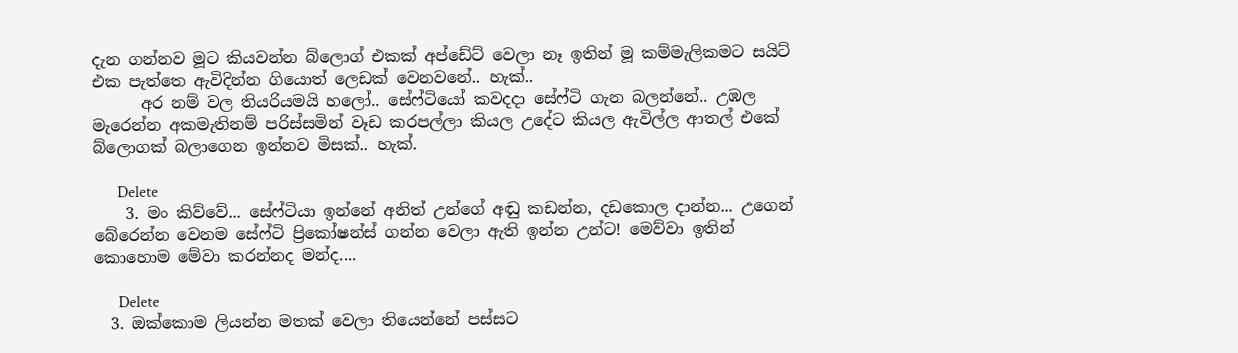දැන ගන්නව මූට කියවන්න බ්ලොග් එකක් අප්ඩේට් වෙලා නෑ ඉතින් මූ කම්මැලිකමට සයිට් එක පැත්තෙ ඇවිදින්න ගියොත් ලෙඩක් වෙනවනේ.. හැක්..
      අර නම් වල තියරියමයි හලෝ.. සේෆ්ටියෝ කවදදා සේෆ්ටි ගැන බලන්නේ.. උඹල මැරෙන්න අකමැතිනම් පරිස්සමින් වෑඩ කරපල්ලා කියල උදේට කියල ඇවිල්ල ආතල් එකේ බ්ලොගක් බලාගෙන ඉන්නව මිසක්.. හැක්.

      Delete
    3. මං කිව්වේ... සේෆ්ටියා ඉන්නේ අනිත් උන්ගේ අඬු කඩන්න, දඩකොල දාන්න... උගෙන් බේරෙන්න වෙනම සේෆ්ටි ප්‍රිකෝෂන්ස් ගන්න වෙලා ඇති ඉන්න උන්ට! මෙව්වා ඉතින් කොහොම මේවා කරන්නද මන්ද....

      Delete
  3. ඔක්කොම ලියන්න මතක් වෙලා තියෙන්නේ පස්සට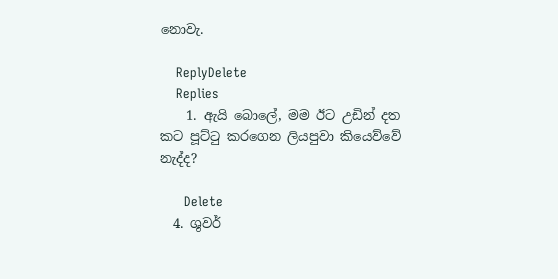නොවැ.

    ReplyDelete
    Replies
    1. ඇයි බොලේ, මම ඊට උඩින් දත කට පූට්ටු කරගෙන ලියපුවා කියෙව්වේ නැද්ද?

      Delete
  4. ශුවර්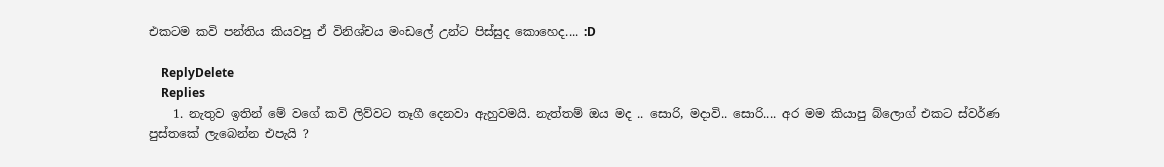එකටම කවි පන්තිය කියවපු ඒ විනිශ්චය මංඩලේ උන්ට පිස්සුද කොහෙද.... :D

    ReplyDelete
    Replies
    1. නැතුව ඉතින් මේ වගේ කවි ලිව්වට තෑගී දෙනවා ඇහුවමයි. නැත්තම් ඔය මද .. සොරි, මදාවි.. සොරි.... අර මම කියාපු බ්ලොග් එකට ස්වර්ණ පුස්තකේ ලැබෙන්න එපැයි ?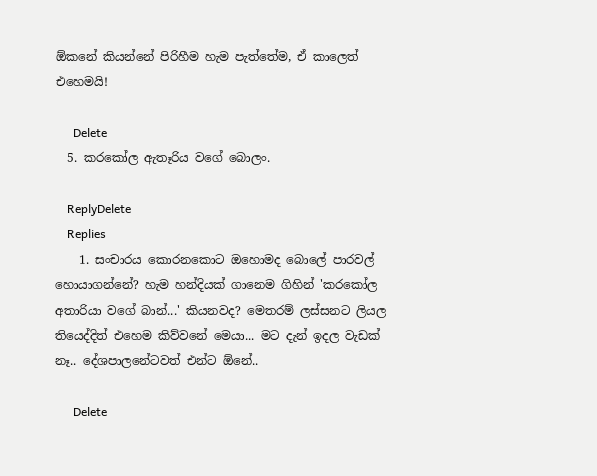ඕකනේ කියන්නේ පිරිහීම හැම පැත්තේම, ඒ කාලෙත් එහෙමයි!

      Delete
  5. කරකෝල ඇතෑරිය වගේ බොලං.

    ReplyDelete
    Replies
    1. සංචාරය කොරනකොට ඔහොමද බොලේ පාරවල් හොයාගන්නේ? හැම හන්දියක් ගානෙම ගිහින් 'කරකෝල අතාරියා වගේ බාන්...' කියනවද? මෙතරම් ලස්සනට ලියල තියෙද්දිත් එහෙම කිව්වනේ මෙයා... මට දැන් ඉදල වැඩක් නෑ.. දේශපාලනේටවත් එන්ට ඕනේ..

      Delete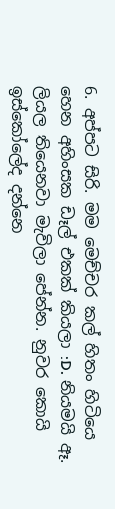6. අප්පට සිරි. මම මෙච්චර කල් හිතං හිටියෙ හෙන අහිංසක ඩෑල් එකක් කියලා :D. නියමයි ඈ. ලියල තියෙනවා මැවිලා පේන්න. නුවර කොයි ඉස්කෝලේද දන්නෙ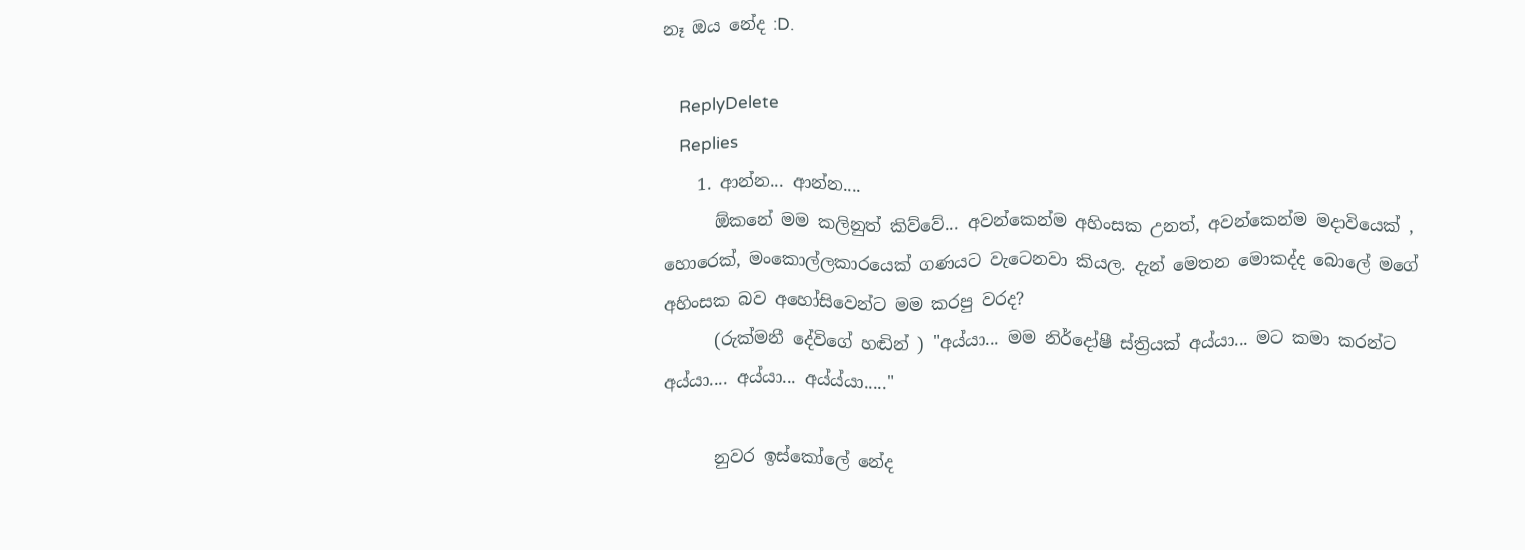නෑ ඔය නේද :D.

    ReplyDelete
    Replies
    1. ආන්න... ආන්න....
      ඕකනේ මම කලිනුත් කිව්වේ... අවන්කෙන්ම අහිංසක උනත්, අවන්කෙන්ම මදාවියෙක් , හොරෙක්, මංකොල්ලකාරයෙක් ගණයට වැටෙනවා කියල. දැන් මෙතන මොකද්ද බොලේ මගේ අහිංසක බව අහෝසිවෙන්ට මම කරපු වරද?
      (රුක්මනී දේවිගේ හඬින් ) "අය්යා... මම නිර්දෝෂී ස්ත්‍රියක් අය්යා... මට කමා කරන්ට අය්යා.... අය්යා... අය්ය්යා....."

      නුවර ඉස්කෝලේ නේද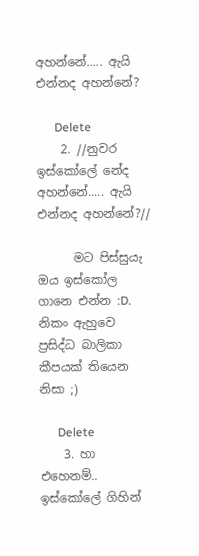අහන්නේ..... ඇයි එන්නද අහන්නේ?

      Delete
    2. //නුවර ඉස්කෝලේ නේද අහන්නේ..... ඇයි එන්නද අහන්නේ?//

      මට පිස්සුයැ ඔය ඉස්කෝල ගානෙ එන්න :D. නිකං ඇහුවෙ ප්‍රසිද්ධ බාලිකා කීපයක් තියෙන නිසා ;)

      Delete
    3. හා එහෙනම්.. ඉස්කෝලේ ගිහින්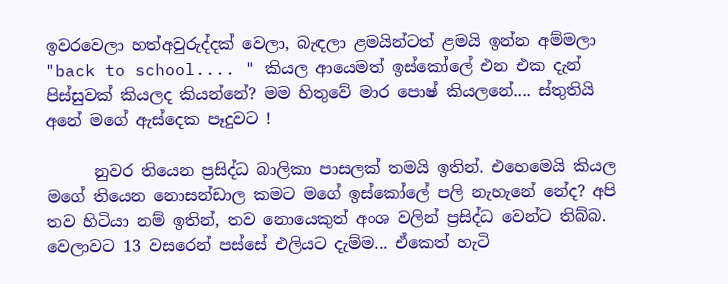ඉවරවෙලා හත්අවුරුද්දක් වෙලා, බැඳලා ළමයින්ටත් ළමයි ඉන්න අම්මලා "back to school.... " කියල ආයෙමත් ඉස්කෝලේ එන එක දැන් පිස්සුවක් කියලද කියන්නේ? මම හිතුවේ මාර පොෂ් කියලනේ.... ස්තුතියි අනේ මගේ ඇස්දෙක පෑදුවට !

      නුවර තියෙන ප්‍රසිද්ධ බාලිකා පාසලක් තමයි ඉතින්. එහෙමෙයි කියල මගේ තියෙන නොසන්ඩාල කමට මගේ ඉස්කෝලේ පලි නැහැනේ නේද? අපි තව හිටියා නම් ඉතින්, තව නොයෙකුත් අංශ වලින් ප්‍රසිද්ධ වෙන්ට තිබ්බ. වෙලාවට 13 වසරෙන් පස්සේ එලියට දැම්ම... ඒකෙත් හැටි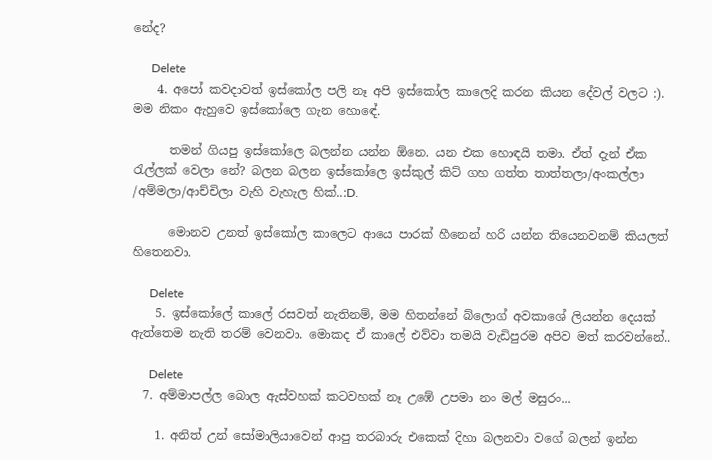නේද?

      Delete
    4. අපෝ කවදාවත් ඉස්කෝල පලි නෑ අපි ඉස්කෝල කාලෙදි කරන කියන දේවල් වලට :). මම නිකං ඇහුවෙ ඉස්කෝලෙ ගැන හොඳේ.

      තමන් ගියපු ඉස්කෝලෙ බලන්න යන්න ඕනෙ. යන එක හොඳයි තමා. ඒත් දැන් ඒක රැල්ලක් වෙලා නේ? බලන බලන ඉස්කෝලෙ ඉස්කුල් කිට් ගහ ගත්ත තාත්තලා/අංකල්ලා /අම්මලා/ආච්චිලා වැහි වැහැල හික්..:D.

      මොනව උනත් ඉස්කෝල කාලෙට ආයෙ පාරක් හීනෙන් හරි යන්න තියෙනවනම් කියලත් හිතෙනවා.

      Delete
    5. ඉස්කෝලේ කාලේ රසවත් නැතිනම්, මම හිතන්නේ බ්ලොග් අවකාශේ ලියන්න දෙයක් ඇත්තෙම නැති තරම් වෙනවා. මොකද ඒ කාලේ එව්වා තමයි වැඩිපුරම අපිව මත් කරවන්නේ..

      Delete
  7. අම්මාපල්ල බොල ඇස්වහක් කටවහක් නෑ උඹේ උපමා නං මල් මසුරං...

    1. අනිත් උන් සෝමාලියාවෙන් ආපු තරබාරු එකෙක් දිහා බලනවා වගේ බලන් ඉන්න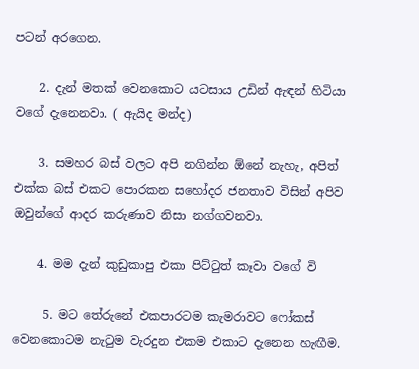පටන් අරගෙන.

    2. දැන් මතක් වෙනකොට යටසාය උඩින් ඇඳන් හිටියා වගේ දැනෙනවා. ( ඇයිද මන්ද)

    3. සමහර බස් වලට අපි නගින්න ඕනේ නැහැ, අපිත් එක්ක බස් එකට පොරකන සහෝදර ජනතාව විසින් අපිව ඔවුන්ගේ ආදර කරුණාව නිසා නග්ගවනවා.

    4. මම දැන් කුඩුකාපු එකා පිට්ටුත් කෑවා වගේ වි

     5. මට තේරුනේ එකපාරටම කැමරාවට ෆෝකස් වෙනකොටම නැටුම වැරදුන එකම එකාට දැනෙන හැඟීම.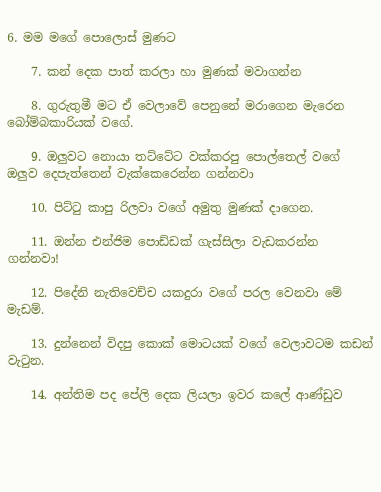6. මම මගේ පොලොස් මුණට

    7. කන් දෙක පාත් කරලා හා මුණක් මවාගන්න

    8. ගුරුතුමී මට ඒ වෙලාවේ පෙනුනේ මරාගෙන මැරෙන බෝම්බකාරියක් වගේ.

    9. ඔලුවට නොයා තට්ටේට වක්කරපු පොල්තෙල් වගේ ඔලුව දෙපැත්තෙන් වැක්කෙරෙන්න ගන්නවා

    10. පිට්ටු කාපු රිලවා වගේ අමුතු මුණක් දාගෙන.

    11. ඔන්න එන්ජිම පොඩ්ඩක් ගැස්සිලා වැඩකරන්න ගන්නවා!

    12. පිදේනි නැතිවෙච්ච යකදුරා වගේ පරල වෙනවා මේ මැඩම්.

    13. දුන්නෙන් විදපු කොක් මොටයක් වගේ වෙලාවටම කඩන් වැටුන.

    14. අන්තිම පද පේලි දෙක ලියලා ඉවර කලේ ආණ්ඩුව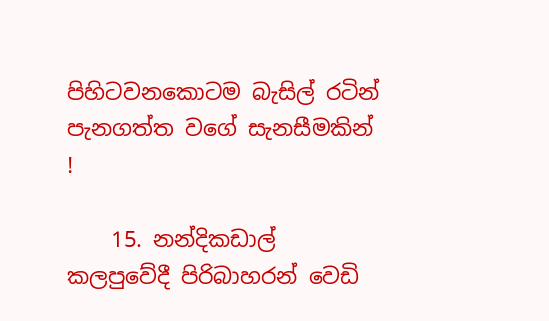පිහිටවනකොටම බැසිල් රටින් පැනගත්ත වගේ සැනසීමකින් !

    15. නන්දිකඩාල් කලපුවේදී පිරිබාහරන් වෙඩි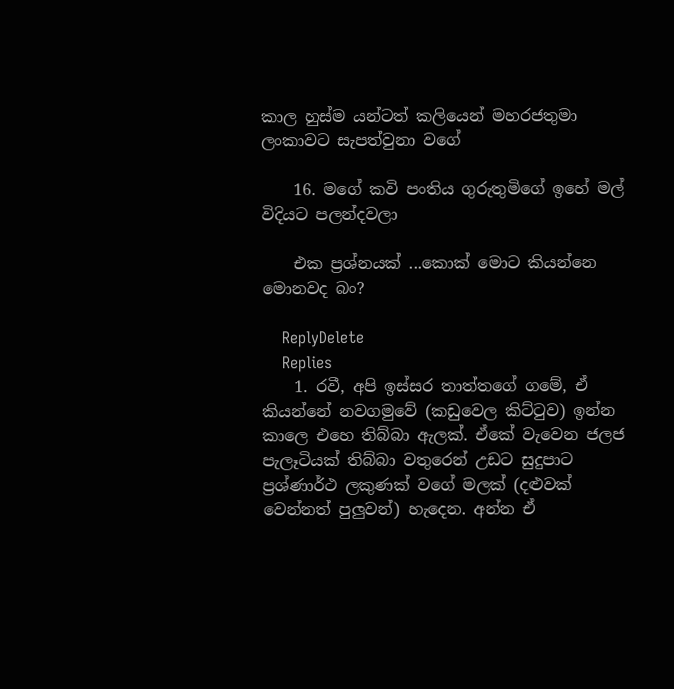කාල හුස්ම යන්ටත් කලියෙන් මහරජතුමා ලංකාවට සැපත්වුනා වගේ

    16. මගේ කවි පංතිය ගුරුතුමිගේ ඉහේ මල් විදියට පලන්දවලා

    එක ප්‍රශ්නයක් ...කොක් මොට කියන්නෙ මොනවද බං?

    ReplyDelete
    Replies
    1. රවී, අපි ඉස්සර තාත්තගේ ගමේ, ඒ කියන්නේ නවගමුවේ (කඩුවෙල කිට්‍ටුව) ඉන්න කාලෙ එහෙ තිබ්බා ඇලක්. ඒකේ වැවෙන ජලජ පැලෑටියක් තිබ්බා වතුරෙන් උඩට සුදුපාට ප්‍රශ්ණාර්ථ ලකුණක් වගේ මලක් (දළුවක් වෙන්නත් පුලුවන්) හැදෙන. අන්න ඒ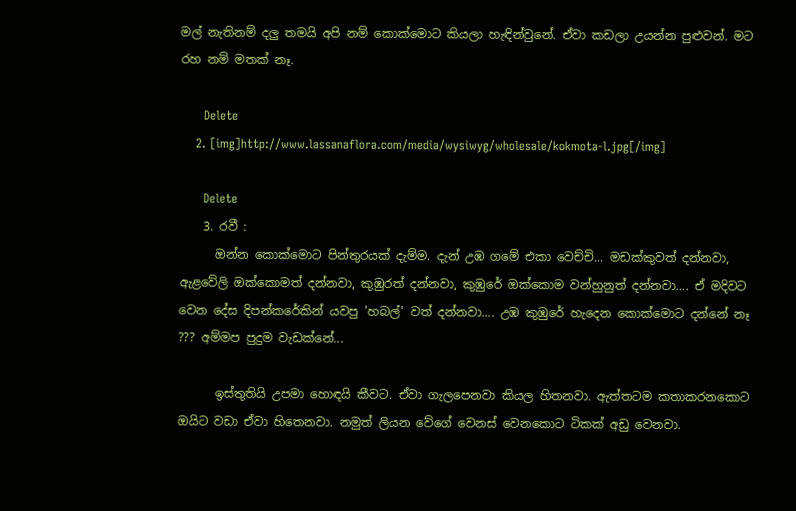මල් නැතිනම් දලු තමයි අපි නම් කොක්මොට කියලා හැඳින්වුනේ. ඒවා කඩලා උයන්න පුළුවන්. මට රහ නම් මතක් නෑ.

      Delete
    2. [img]http://www.lassanaflora.com/media/wysiwyg/wholesale/kokmota-l.jpg[/img]

      Delete
    3. රවී :
      ඔන්න කොක්මොට පින්තුරයක් දැම්ම. දැන් උඹ ගමේ එකා වෙච්චි... මඩක්කුවත් දන්නවා, ඇළවේලි ඔක්කොමත් දන්නවා, කුඹුරත් දන්නවා, කුඹුරේ ඔක්කොම වන්හුනුත් දන්නවා.... ඒ මදිවට වෙන දේස දිපන්කරේකින් යවපු 'හබල්' වත් දන්නවා.... උඹ කුඹුරේ හැදෙන කොක්මොට දන්නේ නෑ ??? අම්මප පුදුම වැඩක්නේ...

      ඉස්තුතියි උපමා හොඳයි කීවට. ඒවා ගැලපෙනවා කියල හිතනවා. ඇත්තටම කතාකරනකොට ඔයිට වඩා ඒවා හිතෙනවා. නමුත් ලියන වේගේ වෙනස් වෙනකොට ටිකක් අඩු වෙනවා.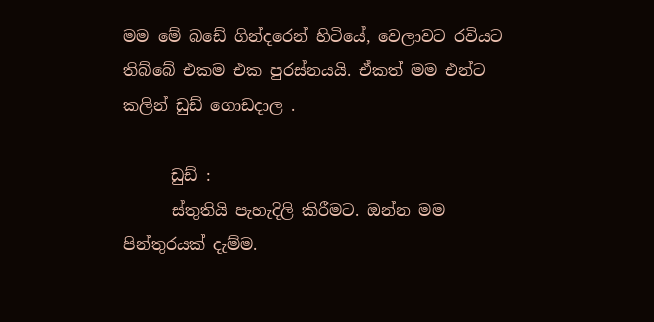මම මේ බඩේ ගින්දරෙන් හිටියේ, වෙලාවට රවියට තිබ්බේ එකම එක පුරස්නයයි. ඒකත් මම එන්ට කලින් ඩුඩ් ගොඩදාල .

      ඩුඩ් :
      ස්තුතියි පැහැදිලි කිරීමට. ඔන්න මම පින්තුරයක් දැම්ම.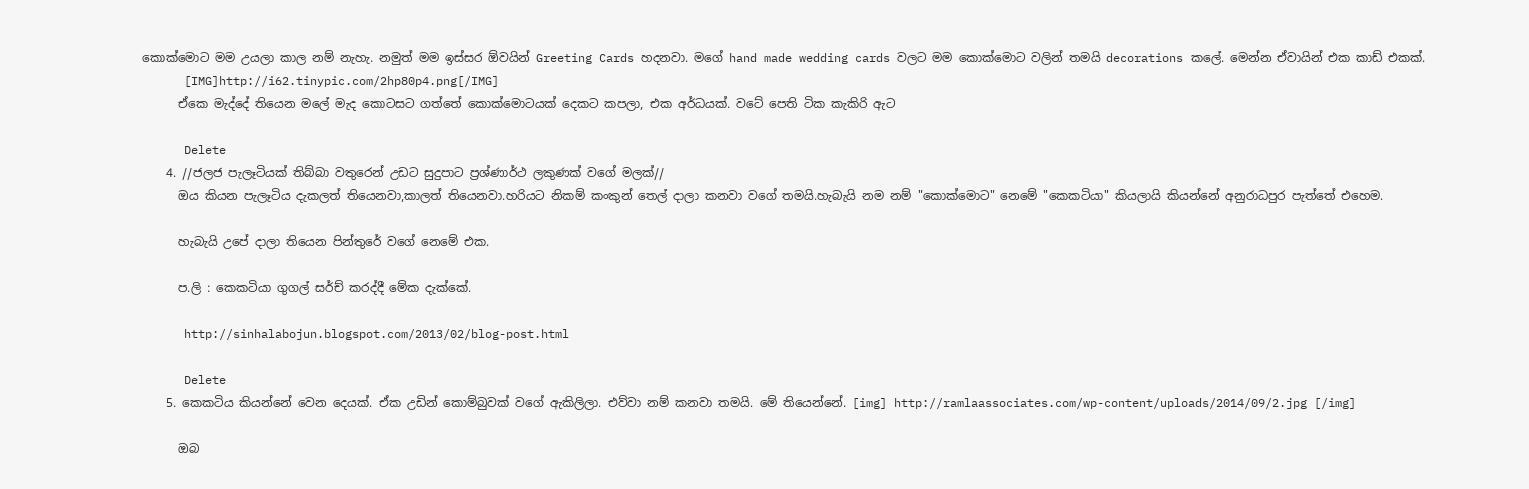කොක්මොට මම උයලා කාල නම් නැහැ. නමුත් මම ඉස්සර ඕවයින් Greeting Cards හදනවා. මගේ hand made wedding cards වලට මම කොක්මොට වලින් තමයි decorations කලේ. මෙන්න ඒවායින් එක කාඩ් එකක්.
      [IMG]http://i62.tinypic.com/2hp80p4.png[/IMG]
      ඒකෙ මැද්දේ තියෙන මලේ මැද කොටසට ගත්තේ කොක්මොටයක් දෙකට කපලා, එක අර්ධයක්. වටේ පෙති ටික කැකිරි ඇට

      Delete
    4. //ජලජ පැලෑටියක් තිබ්බා වතුරෙන් උඩට සුදුපාට ප්‍රශ්ණාර්ථ ලකුණක් වගේ මලක්//
      ඔය කියන පැලෑටිය දැකලත් තියෙනවා,කාලත් තියෙනවා.හරියට නිකම් කංකුන් තෙල් දාලා කනවා වගේ තමයි.හැබැයි නම නම් "කොක්මොට" නෙමේ "කෙකටියා" කියලායි කියන්නේ අනුරාධපුර පැත්තේ එහෙම.

      හැබැයි උපේ දාලා තියෙන පින්තුරේ වගේ නෙමේ එක.

      ප.ලි : කෙකටියා ගුගල් සර්ච් කරද්දී මේක දැක්කේ.

      http://sinhalabojun.blogspot.com/2013/02/blog-post.html

      Delete
    5. කෙකටිය කියන්නේ වෙන දෙයක්. ඒක උඩින් කොම්බුවක් වගේ ඇකිලිලා. එව්වා නම් කනවා තමයි. මේ තියෙන්නේ. [img] http://ramlaassociates.com/wp-content/uploads/2014/09/2.jpg [/img]

      ඔබ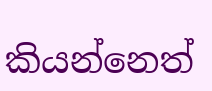කියන්නෙත්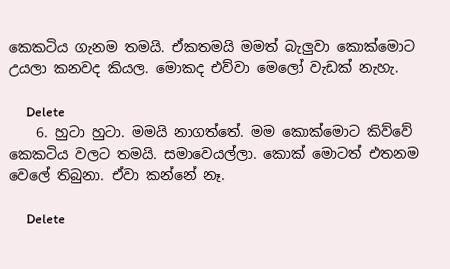කෙකටිය ගැනම තමයි. ඒකතමයි මමත් බැලුවා කොක්මොට උයලා කනවද කියල. මොකද එව්වා මෙලෝ වැඩක් නැහැ.

      Delete
    6. හුටා හුටා. මමයි නාගත්තේ. මම කොක්මොට කිව්වේ කෙකටිය වලට තමයි. සමාවෙයල්ලා. කොක් මොටත් එතනම වෙලේ තිබුනා. ඒවා කන්නේ නෑ.

      Delete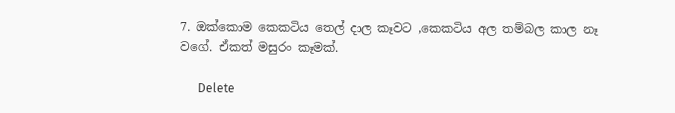7. ඔක්කොම කෙකටිය තෙල් දාල කෑවට ,කෙකටිය අල තම්බල කාල නෑ වගේ. ඒකත් මසුරං කෑමක්.

      Delete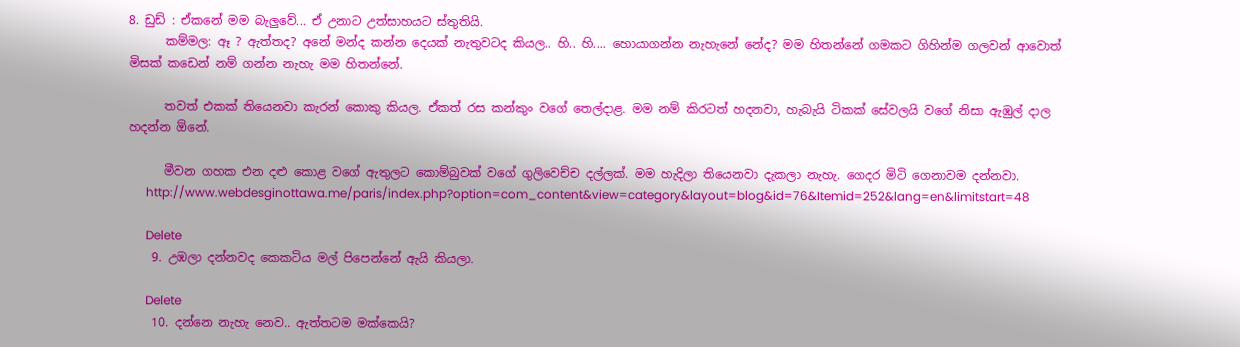8. ඩුඩ් : ඒකනේ මම බැලුවේ... ඒ උනාට උත්සාහයට ස්තුතියි.
      කම්මල: ඈ ? ඇත්තද? අනේ මන්ද කන්න දෙයක් නැතුවටද කියල.. හි.. හි.... හොයාගන්න නැහැනේ නේද? මම හිතන්නේ ගමකට ගිහින්ම ගලවන් ආවොත් මිසක් කඩෙන් නම් ගන්න නැහැ මම හිතන්නේ.

      තවත් එකක් තියෙනවා කැරන් කොකු කියල. ඒකත් රස කන්කුං වගේ තෙල්දාළ. මම නම් කිරටත් හදනවා, හැබැයි ටිකක් සේවලයි වගේ නිසා ඇඹුල් දාල හදන්න ඕනේ.

      මීවන ගහක එන දළු කොළ වගේ ඇතුලට කොම්බුවක් වගේ ගුලිවෙච්ච දල්ලක්. මම හැදිලා තියෙනවා දැකලා නැහැ. ගෙදර මිටි ගෙනාවම දන්නවා.
      http://www.webdesginottawa.me/paris/index.php?option=com_content&view=category&layout=blog&id=76&Itemid=252&lang=en&limitstart=48

      Delete
    9. උඹලා දන්නවද කෙකටිය මල් පිපෙන්නේ ඇයි කියලා.

      Delete
    10. දන්නෙ නැහැ නෙව.. ඇත්තටම මක්කෙයි?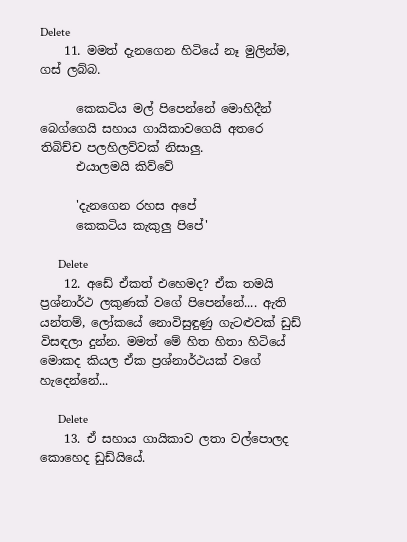Delete
    11. මමත් දැනගෙන හිටියේ නෑ මුලින්ම, ගස් ලබ්බ.

      කෙකටිය මල් පිපෙන්නේ මොහිදීන් බෙග්ගෙයි සහාය ගායිකාවගෙයි අතරෙ තිබිච්ච පලහිලව්වක් නිසාලු.
      එයාලමයි කිව්වේ

      'දැනගෙන රහස අපේ
      කෙකටිය කැකුලු පිපේ'

      Delete
    12. අඩේ ඒකත් එහෙමද? ඒක තමයි ප්‍රශ්නාර්ථ ලකුණක් වගේ පිපෙන්නේ.... ඇති යන්තම්, ලෝකයේ නොවිසුඳුණු ගැටළුවක් ඩුඩ් විසඳලා දුන්න. මමත් මේ හිත හිතා හිටියේ මොකද කියල ඒක ප්‍රශ්නාර්ථයක් වගේ හැදෙන්නේ...

      Delete
    13. ඒ සහාය ගායිකාව ලතා වල්පොලද කොහෙද ඩුඩ්යියේ.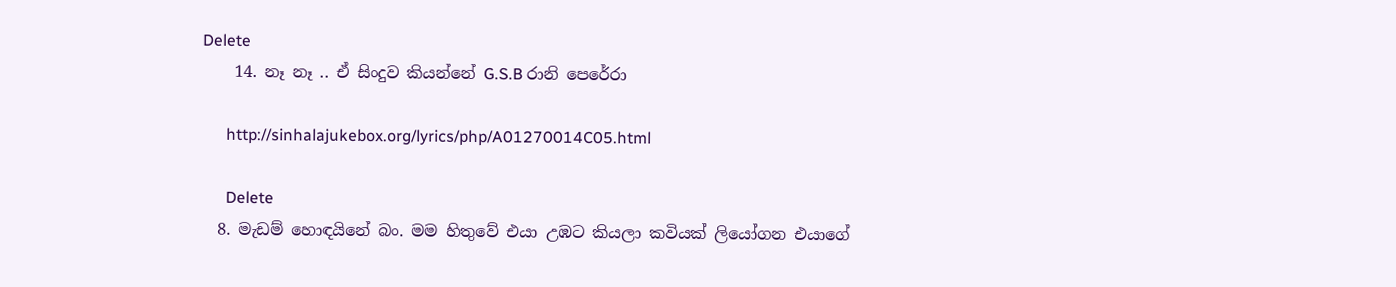Delete
    14. නෑ නෑ .. ඒ සිංදුව කියන්නේ G.S.B රානි පෙරේරා

      http://sinhalajukebox.org/lyrics/php/A01270014C05.html

      Delete
  8. මැඩම් හොඳයිනේ බං. මම හිතුවේ එයා උඹට කියලා කවියක් ලියෝගන එයාගේ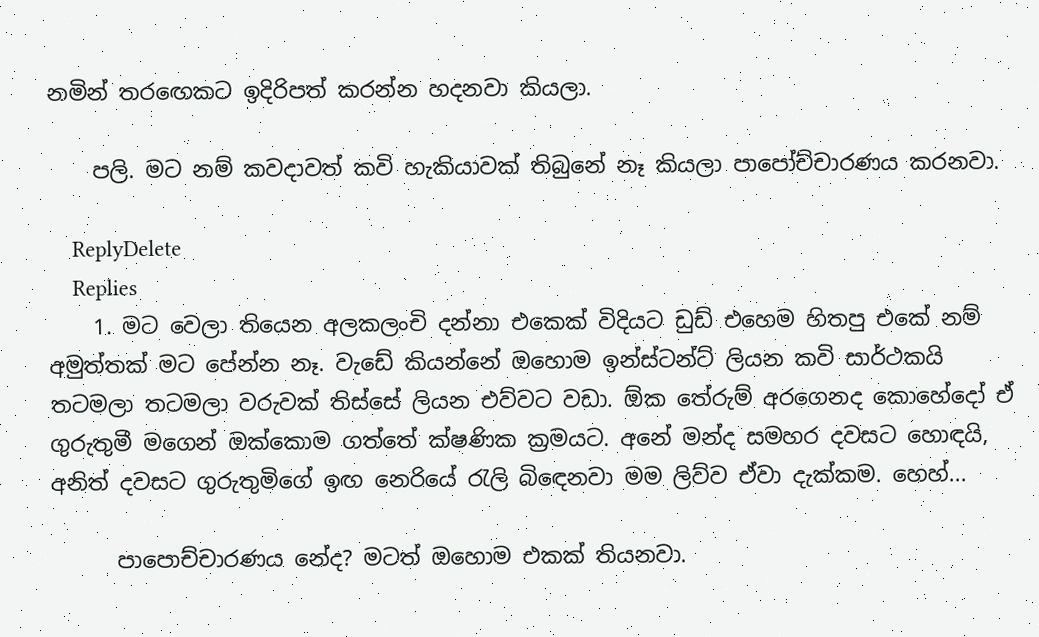නමින් තර‍ඟෙකට ඉදිරිපත් කරන්න හදනවා කියලා.

    පලි. මට නම් කවදාවත් කවි හැකියාවක් තිබුනේ නෑ කියලා පාපෝච්චාරණය කරනවා.

    ReplyDelete
    Replies
    1. මට වෙලා තියෙන අලකලංචි දන්නා එකෙක් විදියට ඩුඩ් එහෙම හිතපු එකේ නම් අමුත්තක් මට පේන්න නෑ. වැඩේ කියන්නේ ඔහොම ඉන්ස්ටන්ට් ලියන කවි සාර්ථකයි තටමලා තටමලා වරුවක් තිස්සේ ලියන එව්වට වඩා. ඕක තේරුම් අරගෙනද කොහේදෝ ඒ ගුරුතුමී මගෙන් ඔක්කොම ගත්තේ ක්ෂණික ක්‍රමයට. අනේ මන්ද සමහර දවසට හොඳයි, අනිත් දවසට ගුරුතුමිගේ ඉඟ නෙරියේ රැලි බිඳෙනවා මම ලිව්ව ඒවා දැක්කම. හෙහ්...

      පාපොච්චාරණය නේද? මටත් ඔහොම එකක් තියනවා.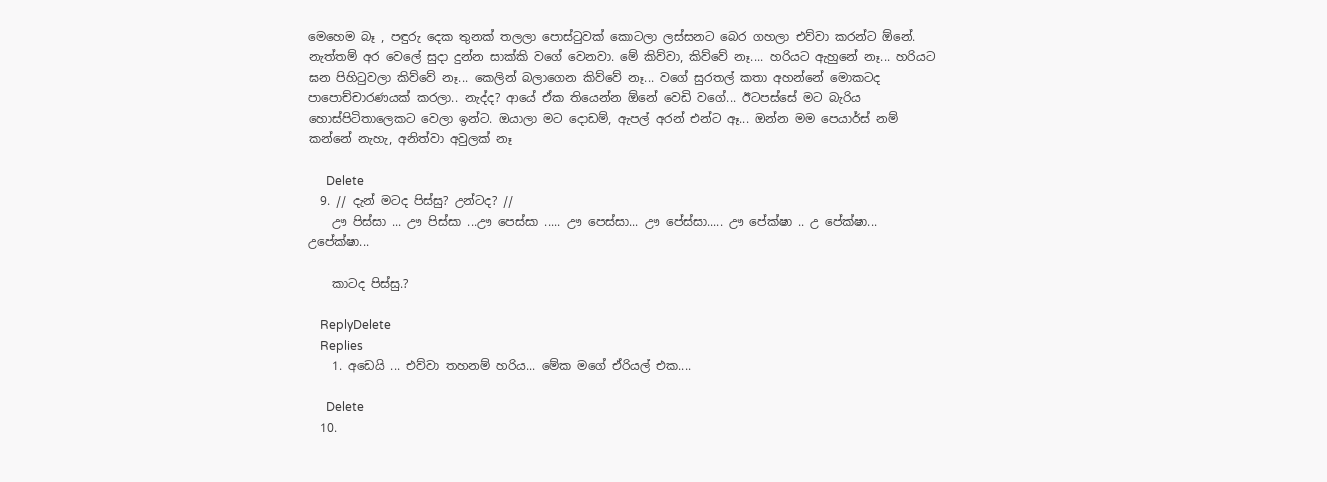මෙහෙම බෑ , පඳුරු දෙක තුනක් තලලා පොස්ටුවක් කොටලා ලස්සනට බෙර ගහලා එව්වා කරන්ට ඕනේ. නැත්තම් අර වෙලේ සුදා දුන්න සාක්කි වගේ වෙනවා. මේ කිව්වා, කිව්වේ නෑ.... හරියට ඇහුනේ නෑ... හරියට ඝන පිහිටුවලා කිව්වේ නෑ... කෙලින් බලාගෙන කිව්වේ නෑ... වගේ සුරතල් කතා අහන්නේ මොකටද පාපොච්චාරණයක් කරලා.. නැද්ද? ආයේ ඒක තියෙන්න ඕනේ වෙඩි වගේ... ඊටපස්සේ මට බැරිය හොස්පිටිතාලෙකට වෙලා ඉන්ට. ඔයාලා මට දොඩම්, ඇපල් අරන් එන්ට ඈ... ඔන්න මම පෙයාර්ස් නම් කන්නේ නැහැ, අනිත්වා අවුලක් නෑ

      Delete
  9. // දැන් මටද පිස්සු? උන්ටද? //
    ඌ පිස්සා ... ඌ පිස්සා ...ඌ පෙස්සා ..... ඌ පෙස්සා... ඌ පේස්සා..... ඌ පේක්ෂා .. උ පේක්ෂා... උපේක්ෂා...

    කාටද පිස්සු.?

    ReplyDelete
    Replies
    1. අඩෙයි ... එව්වා තහනම් හරිය... මේක මගේ ඒරියල් එක....

      Delete
  10.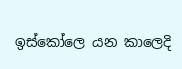ඉස්කෝලෙ යන කාලෙදි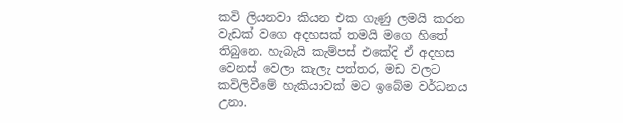කවි ලියනවා කියන එක ගැණු ලමයි කරන වැඩක් වගෙ අදහසක් තමයි මගෙ හිතේ තිබුනෙ. හැබැයි කැම්පස් එකේදි ඒ අදහස වෙනස් වෙලා කැලැ පත්තර, මඩ වලට කවිලිවීමේ හැකියාවක් මට ඉබේම වර්ධනය උනා.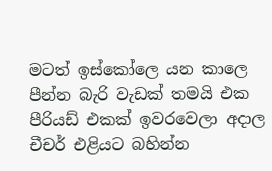මටත් ඉස්කෝලෙ යන කාලෙ පීන්න බැරි වැඩක් තමයි එක පීරියඩ් එකක් ඉවරවෙලා අදාල චීචර් එළියට බහින්න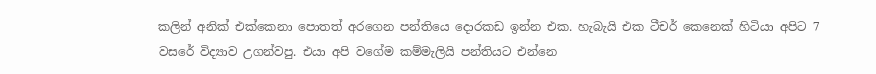කලින් අනික් එක්කෙනා පොතත් අරගෙන පන්තියෙ දොරකඩ ඉන්න එක. හැබැයි එක ටීචර් කෙනෙක් හිටියා අපිට 7 වසරේ විද්‍යාව උගන්වපු. එයා අපි වගේම කම්මැලියි පන්තියට එන්නෙ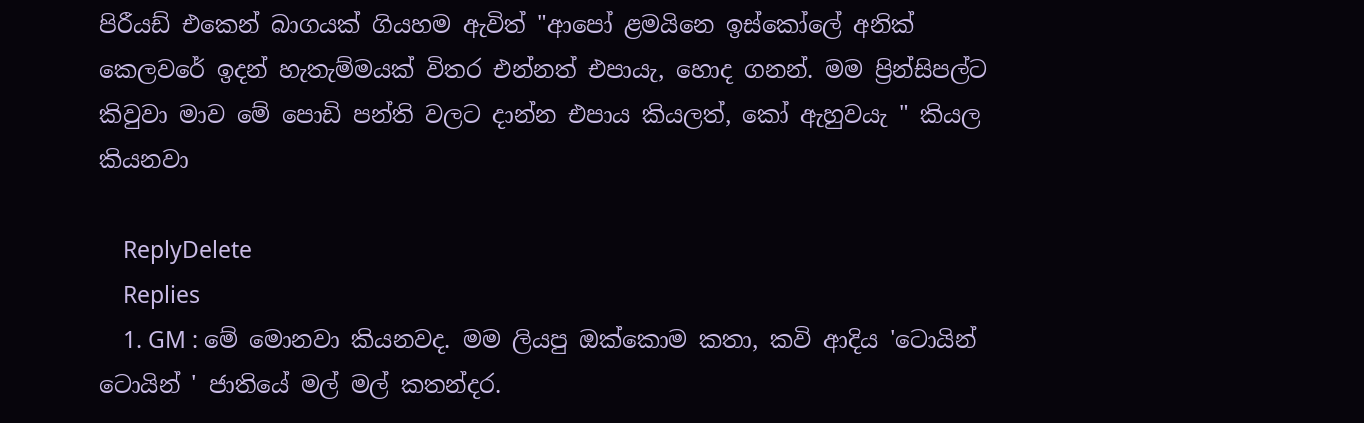පිරීයඩ් එකෙන් බාගයක් ගියහම ඇවිත් "ආපෝ ළමයිනෙ ඉස්කෝලේ අනික් කෙලවරේ ඉදන් හැතැම්මයක් විතර එන්නත් එපායැ, හොද ගනන්. මම ප්‍රින්සිපල්ට කිවුවා මාව මේ පොඩි පන්ති වලට දාන්න එපාය කියලත්, කෝ ඇහුවයැ " කියල කියනවා

    ReplyDelete
    Replies
    1. GM : මේ මොනවා කියනවද. මම ලියපු ඔක්කොම කතා, කවි ආදිය 'ටොයින් ටොයින් ' ජාතියේ මල් මල් කතන්දර.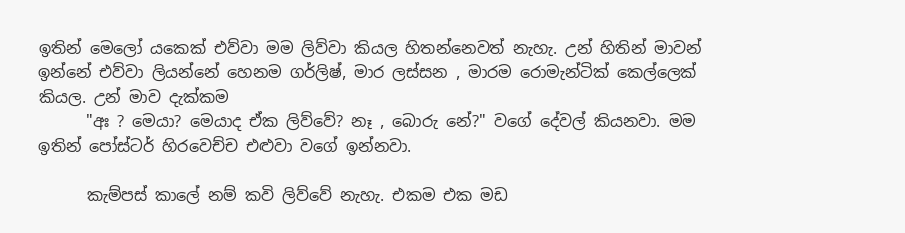ඉතින් මෙලෝ යකෙක් එව්වා මම ලිව්වා කියල හිතන්නෙවත් නැහැ. උන් හිතින් මාවන් ඉන්නේ එව්වා ලියන්නේ හෙනම ගර්ලිෂ්, මාර ලස්සන , මාරම රොමැන්ටික් කෙල්ලෙක් කියල. උන් මාව දැක්කම
      "අඃ ? මෙයා? මෙයාද ඒක ලිව්වේ? නෑ , බොරු නේ?" වගේ දේවල් කියනවා. මම ඉතින් පෝස්ටර් හිරවෙච්ච එළුවා වගේ ඉන්නවා.

      කැම්පස් කාලේ නම් කවි ලිව්වේ නැහැ. එකම එක මඩ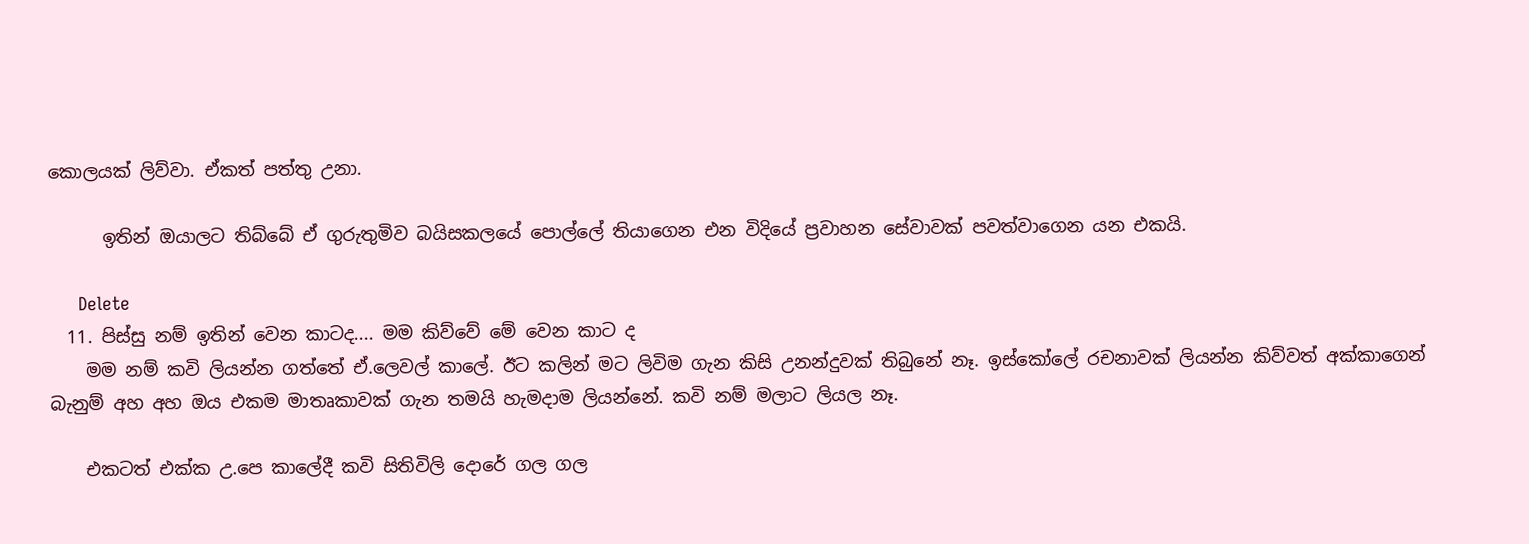කොලයක් ලිව්වා. ඒකත් පත්තු උනා.

      ඉතින් ඔයාලට තිබ්බේ ඒ ගුරුතුමිව බයිසකලයේ පොල්ලේ තියාගෙන එන විදියේ ප්‍රවාහන සේවාවක් පවත්වාගෙන යන එකයි.

      Delete
  11. පිස්සු නම් ඉතින් වෙන කාටද.... මම කිව්වේ මේ වෙන කාට ද
    මම නම් කවි ලියන්න ගත්තේ ඒ.ලෙවල් කාලේ. ඊට කලින් මට ලිවිම ගැන කිසි උනන්දුවක් තිබුනේ නෑ. ඉස්කෝලේ රචනාවක් ලියන්න කිව්වත් අක්කාගෙන් බැනුම් අහ අහ ඔය එකම මාතෘකාවක් ගැන තමයි හැමදාම ලියන්නේ. කවි නම් මලාට ලියල නෑ.

    එකටත් එක්ක උ.පෙ කාලේදී කවි සිතිවිලි දොරේ ගල ගල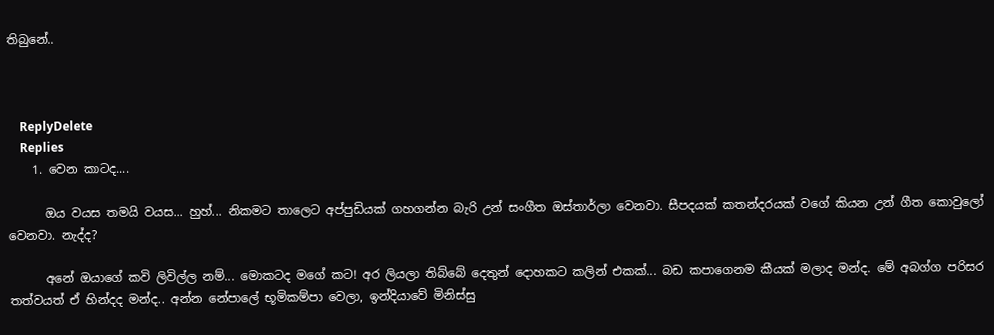තිබුනේ..



    ReplyDelete
    Replies
    1. වෙන කාටද....

      ඔය වයස තමයි වයස... හුහ්... නිකමට තාලෙට අප්පුඩියක් ගහගන්න බැරි උන් සංගීත ඔස්තාර්ලා වෙනවා. සීපදයක් කතන්දරයක් වගේ කියන උන් ගීත කොවුලෝ වෙනවා. නැද්ද?

      අනේ ඔයාගේ කවි ලිවිල්ල නම්... මොකටද මගේ කට! අර ලියලා තිබ්බේ දෙතුන් දොහකට කලින් එකක්... බඩ කපාගෙනම කීයක් මලාද මන්ද. මේ අබග්ග පරිසර තත්වයත් ඒ හින්දද මන්ද.. අන්න නේපාලේ භූමිකම්පා වෙලා, ඉන්දියාවේ මිනිස්සු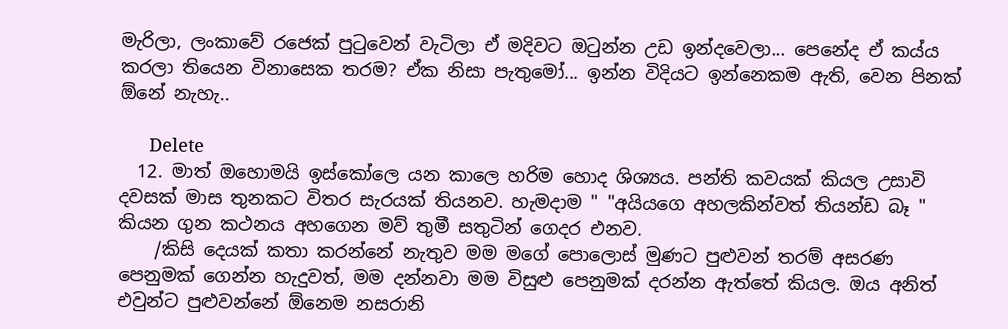මැරිලා, ලංකාවේ රජෙක් පුටුවෙන් වැටිලා ඒ මදිවට ඔටුන්න උඩ ඉන්දවෙලා... පෙනේද ඒ කය්ය කරලා තියෙන විනාසෙක තරම? ඒක නිසා පැතුමෝ... ඉන්න විදියට ඉන්නෙකම ඇති, වෙන පිනක් ඕනේ නැහැ..

      Delete
  12. මාත් ඔහොමයි ඉස්කෝලෙ යන කාලෙ හරිම හොද ශිශ්‍යය. පන්ති කවයක් කියල උසාවි දවසක් මාස තුනකට විතර සැරයක් තියනව. හැමදාම " "අයියගෙ අහලකින්වත් තියන්ඩ බෑ " කියන ගුන කථනය අහගෙන මව් තුමී සතුටින් ගෙදර එනව.
    /කිසි දෙයක් කතා කරන්නේ නැතුව මම මගේ පොලොස් මුණට පුළුවන් තරම් අසරණ පෙනුමක් ගෙන්න හැදුවත්, මම දන්නවා මම විසුළු පෙනුමක් දරන්න ඇත්තේ කියල. ඔය අනිත් එවුන්ට පුළුවන්නේ ඕනෙම නසරානි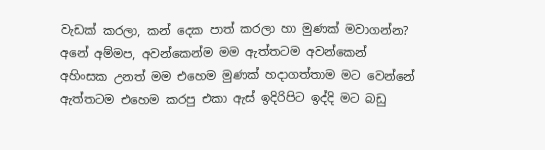වැඩක් කරලා, කන් දෙක පාත් කරලා හා මුණක් මවාගන්න? අනේ අම්මප, අවන්කෙන්ම මම ඇත්තටම අවන්කෙන් අහිංසක උනත් මම එහෙම මුණක් හදාගත්තාම මට වෙන්නේ ඇත්තටම එහෙම කරපු එකා ඇස් ඉදිරිපිට ඉද්දි මට බඩු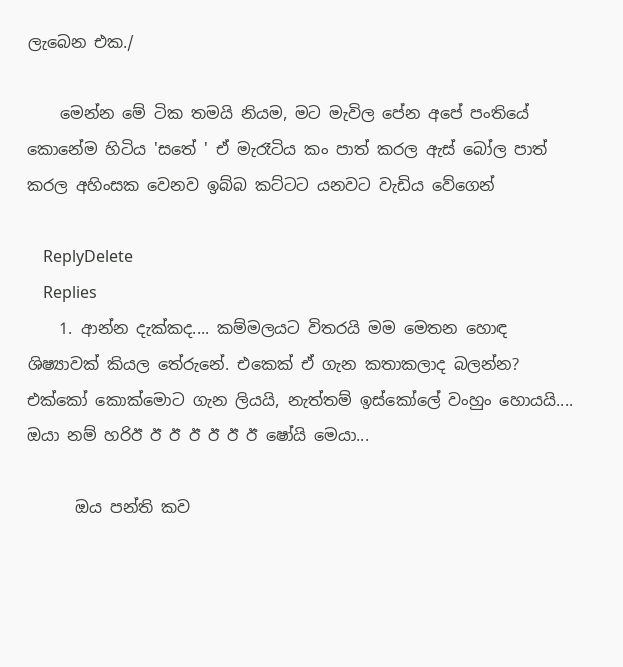ලැබෙන එක./

    මෙන්න මේ ටික තමයි නියම, මට මැවිල පේන අපේ පංතියේ කොනේම හිටිය 'සතේ ' ඒ මැරෑටිය කං පාත් කරල ඇස් බෝල පාත් කරල අහිංසක වෙනව ඉබ්බ කට්ටට යනවට වැඩිය වේගෙන්

    ReplyDelete
    Replies
    1. ආන්න දැක්කද.... කම්මලයට විතරයි මම මෙතන හොඳ ශිෂ්‍යාවක් කියල තේරුනේ. එකෙක් ඒ ගැන කතාකලාද බලන්න? එක්කෝ කොක්මොට ගැන ලියයි, නැත්තම් ඉස්කෝලේ වංහුං හොයයි.... ඔයා නම් හරිඊ ඊ ඊ ඊ ඊ ඊ ඊ ෂෝයි මෙයා...

      ඔය පන්ති කව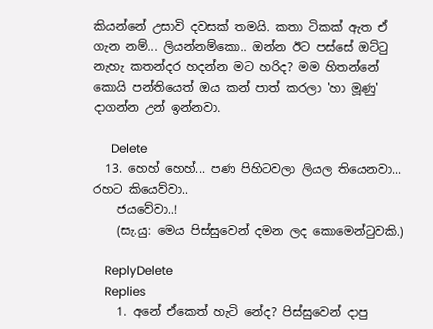කියන්නේ උසාවි දවසක් තමයි. කතා ටිකක් ඇත ඒ ගැන නම්... ලියන්නම්කො.. ඔන්න ඊට පස්සේ ඔට්ටු නැහැ කතන්දර හදන්න මට හරිද? මම හිතන්නේ කොයි පන්තියෙත් ඔය කන් පාත් කරලා 'හා මූණු' දාගන්න උන් ඉන්නවා.

      Delete
  13. හෙහ් හෙහ්... පණ පිහිටවලා ලියල තියෙනවා... රහට කියෙව්වා..
    ජයවේවා..!
    (සැ.යු: මෙය පිස්සුවෙන් දමන ලද කොමෙන්ටුවකි.)

    ReplyDelete
    Replies
    1. අනේ ඒකෙත් හැටි නේද? පිස්සුවෙන් දාපු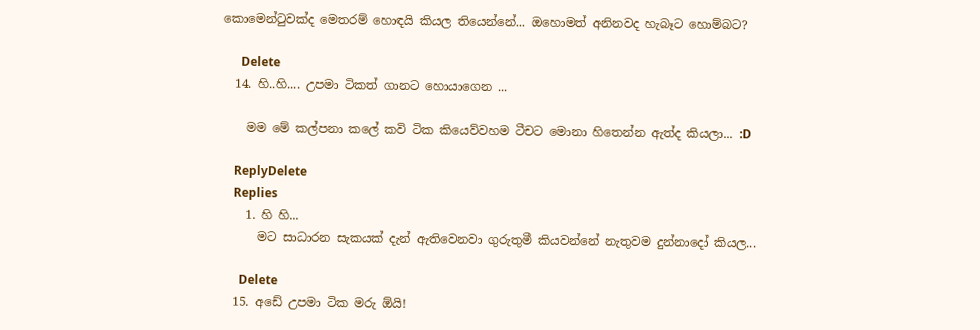කොමෙන්ටුවක්ද මෙතරම් හොඳයි කියල තියෙන්නේ... ඔහොමත් අනිනවද හැබෑට හොම්බට?

      Delete
  14. හි..හි.... උපමා ටිකත් ගානට හොයාගෙන ...

    මම මේ කල්පනා කලේ කවි ටික කියෙව්වහම ටීචට මොනා හිතෙන්න ඇත්ද කියලා... :D

    ReplyDelete
    Replies
    1. හි හි...
      මට සාධාරන සැකයක් දැන් ඇතිවෙනවා ගුරුතුමී කියවන්නේ නැතුවම දුන්නාදෝ කියල...

      Delete
  15. අඩේ උපමා ටික මරු ඕයි!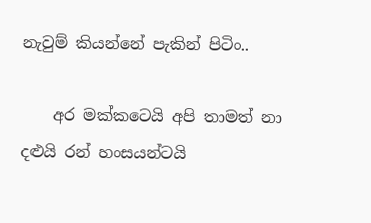නැවුම් කියන්නේ පැකින් පිටිං..

    අර මක්කටෙයි අපි තාමත් නා දළුයි රන් හංසයන්ටයි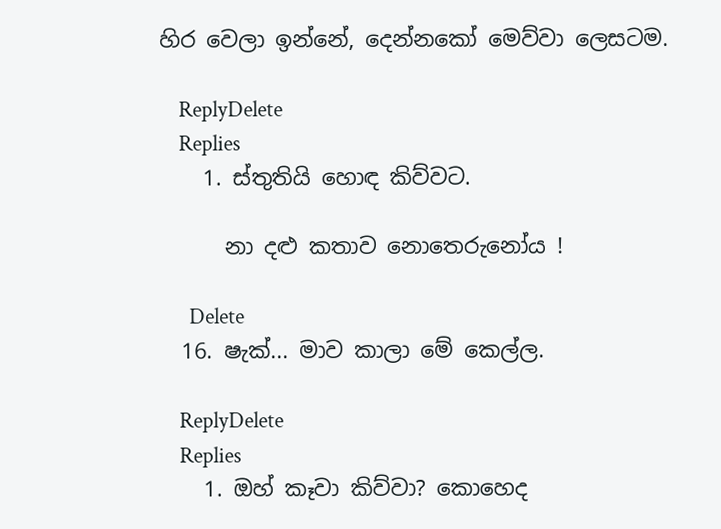හිර වෙලා ඉන්නේ, දෙන්නකෝ මෙව්වා ලෙසටම.

    ReplyDelete
    Replies
    1. ස්තුතියි හොඳ කිව්වට.

      නා දළු කතාව නොතෙරුනෝය !

      Delete
  16. ෂැක්... මාව කාලා මේ කෙල්ල.

    ReplyDelete
    Replies
    1. ඔහ් කෑවා කිව්වා? කොහෙද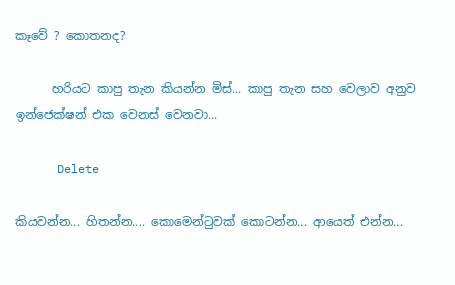කෑවේ ? කොතනද?

      හරියට කාපු තැන කියන්න මිස්... කාපු තැන සහ වෙලාව අනුව ඉන්ජෙක්ෂන් එක වෙනස් වෙනවා...

      Delete

කියවන්න... හිතන්න.... කොමෙන්ටුවක් කොටන්න... ආයෙත් එන්න...